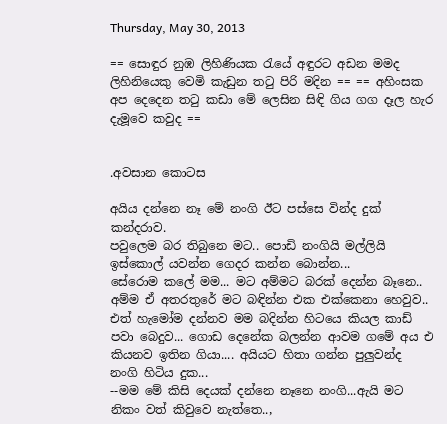Thursday, May 30, 2013

== සොඳුර නුඹ ලිහිණියක රැයේ අඳුරට අඩන මමද ලිහිනියෙකු වෙමි කැඩුන තටු පිරි මදින == == අහිංසක අප දෙදෙන තටු කඩා මේ ලෙසින සිඳි ගිය ගග දෑල හැර දැමූවෙ කවුද ==


.අවසාන කොටස

අයිය දන්නෙ නෑ මේ නංගි ඊට පස්සෙ වින්ද දුක් කන්දරාව.
පවුලෙම බර තිබුනෙ මට.. පොඩි නංගියි මල්ලියි ඉස්කොල් යවන්න ගෙදර කන්න බොන්න...
සේරොම කලේ මම... මට අම්මට බරක් දෙන්න බෑනෙ..
අම්ම ඒ අතරතුරේ මට බඳින්න එක එක්කෙනා හෙවුව.. එත් හැමෝම දන්නව මම බදින්න හිටයෙ කියල කාඩ් පවා බෙදුව... ගොඩ දෙනේක බලන්න ආවම ගමේ අය එ කියනව ඉතින ගියා.... අයියට හිතා ගන්න පුලුවන්ද නංගි හිටිය දුක...
--මම මේ කිසි දෙයක් දන්නෙ නෑනෙ නංගි...ඇයි මට නිකං වත් කිවුවෙ නැත්තෙ..,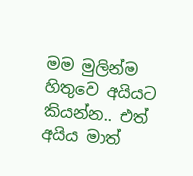මම මුලින්ම හිතුවෙ අයියට කියන්න.. එත් අයිය මාත්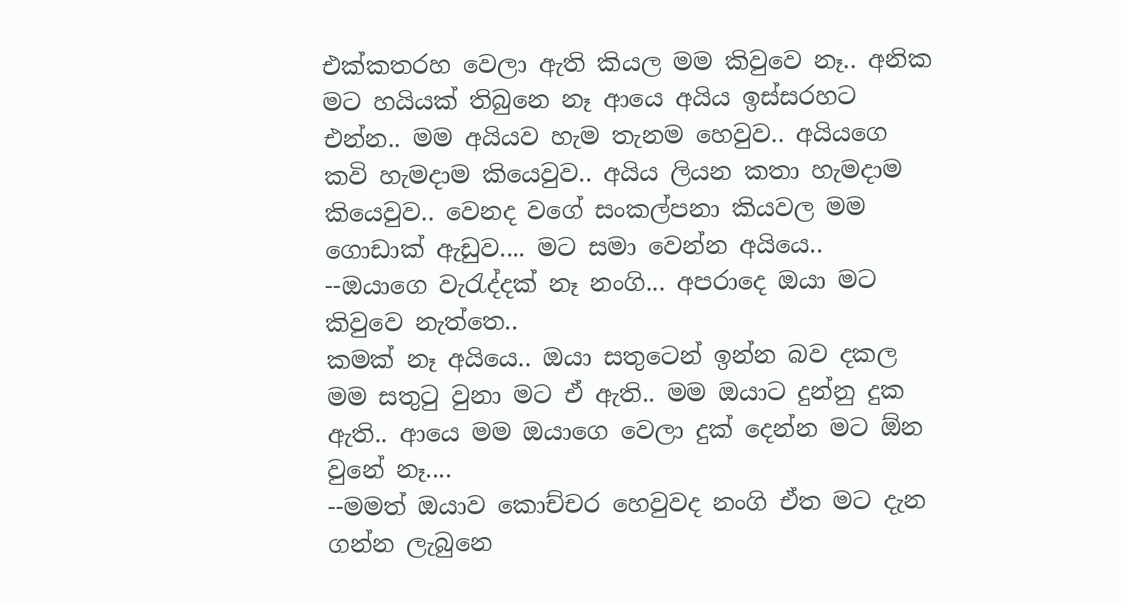එක්කතරහ වෙලා ඇති කියල මම කිවුවෙ නෑ.. අනික මට හයියක් තිබුනෙ නෑ ආයෙ අයිය ඉස්සරහට එන්න.. මම අයියව හැම තැනම හෙවුව.. අයියගෙ කවි හැමදාම කියෙවුව.. අයිය ලියන කතා හැමදාම කියෙවුව.. වෙනද වගේ සංකල්පනා කියවල මම ගොඩාක් ඇඩුව.... මට සමා‍ වෙන්න අයියෙ..
--ඔයාගෙ වැරැද්දක් නෑ නංගි... අපරාදෙ ඔයා මට කිවුවෙ නැත්තෙ..
කමක් නෑ අයියෙ.. ඔයා සතුටෙන් ඉන්න බව දකල මම සතුටු වුනා මට ඒ ඇති.. මම ඔයාට දුන්නු දුක ඇති.. ආයෙ මම ඔයාගෙ වෙලා දුක් දෙන්න මට ඕන වුනේ නෑ....
--මමත් ඔයාව කොච්චර හෙවුවද නංගි ඒත මට දැන ගන්න ලැබු‍නෙ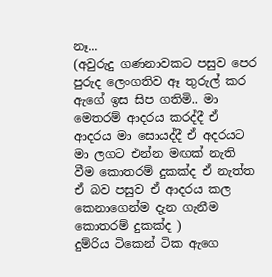නෑ...
(අවුරුදු ගණනාවකට පසුව පෙර පුරුද ලෙංගතිව ඈ තුරුල් කර ඇගේ ඉස සිප ගතිමි.. මා මෙතරම් ආදරය කරද්දී ඒ ආදරය මා සොයද්දී ඒ අදරයට මා ලගට එන්න මඟක් නැති වීම කොතරම් දුකක්ද ඒ නැත්ත ඒ බව පසුව ඒ ආදරය කල කෙනාගෙන්ම දැන ගැනීම කොතරම් දුකක්ද )
දුම්රිය ටිකෙන් ටික ඇගෙ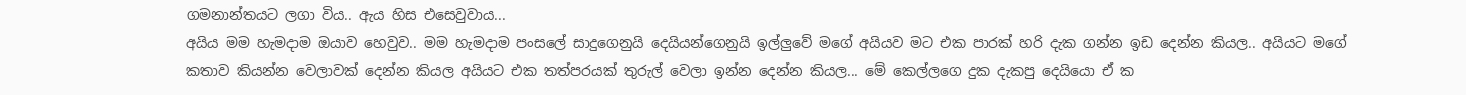ගමනාන්තයට ලගා විය.. ඇය හිස ‍එසෙවුවාය...
අයිය මම හැමදාම ඔයාව හෙවුව.. මම හැමදාම පංසලේ සාදුගෙනුයි දෙයියන්ගෙනුයි ඉල්ලුවේ මගේ අයියව මට එක පාරක් හරි දැක ගන්න ඉඩ දෙන්න කියල.. අයියට මගේ කතාව කියන්න වෙලාවක් දෙන්න කියල අයියට එක තත්පරයක් තුරුල් වෙලා ඉන්න දෙන්න කියල... මේ කෙල්ලගෙ දුක දැකපු දෙයියො ඒ ක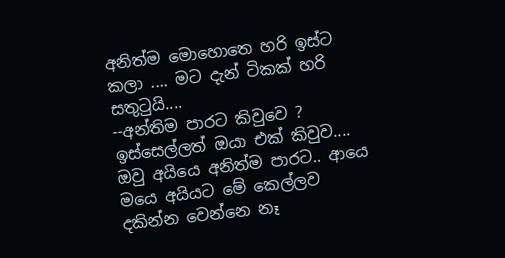අනිත්ම මොහොතෙ හරි ඉස්ට කලා .... මට දැන් ටිකක් හරි සතුටුයි....
--අන්තිම පාරට කිවුවෙ ? ඉස්සෙල්ලත් ඔයා එක් කිවුව....
ඔවු අයියෙ අනිත්ම පාරට.. ආයෙ මයෙ අයියට මේ කෙල්ලව දකින්න වෙන්නෙ නෑ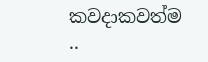කවදාකවත්ම ..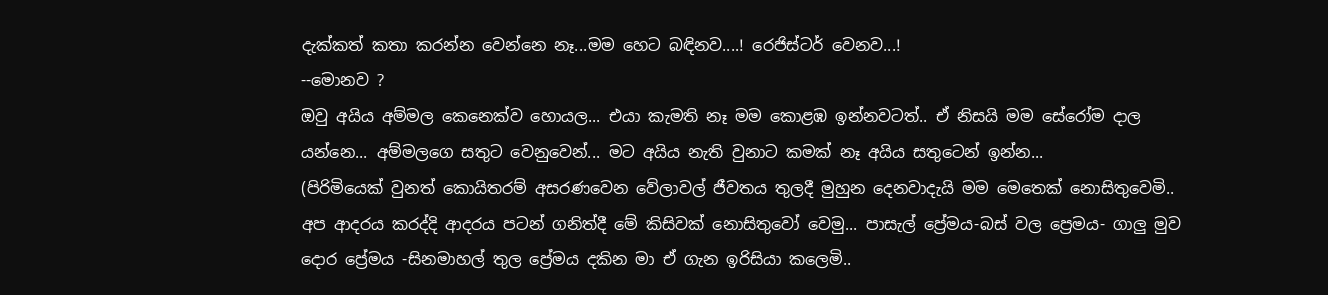දැක්කත් කතා කරන්න වෙන්නෙ නෑ...මම හෙට බඳිනව....! රෙජිස්ටර් වෙනව...!
--මොනව ?
ඔවු අයිය අම්මල කෙනෙක්ව හොයල... එයා කැමති නෑ මම කොළඹ ඉන්නවටත්.. ඒ නිසයි මම සේරෝම දාල යන්නෙ... අම්මලගෙ සතුට වෙනුවෙන්... මට අයිය නැති වුනාට කමක් නෑ අයිය සතුටෙන් ඉන්න...
(පිරිමියෙක් වුනත් කොයිතරම් අසරණවෙන වේලාවල් ජීවතය තුලදී මුහුන දෙනවාදැයි මම මෙතෙක් නොසිතුවෙමි.. අප ආදරය කරද්දි ආදරය පටන් ගනිත්දී මේ කිසිවක් නොසිතුවෝ වෙමු... පාසැල් ප්‍රේමය-බස් වල ප්‍රෙමය- ගාලු මුව දොර ප්‍රේමය -සිනමාහල් තුල ප්‍රේමය දකින මා ඒ ගැන ඉරිසියා කලෙමි..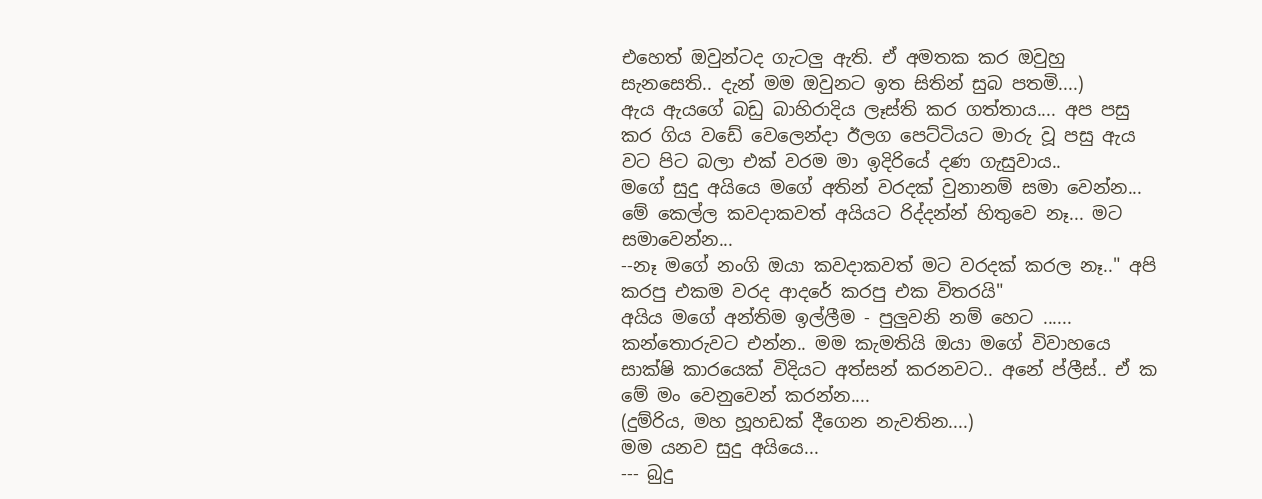එහෙත් ඔවුන්ටද ගැටලු ඇති. ඒ අමතක කර ඔවුහු සැනසෙති.. දැන් මම ඔවුනට ඉත සිතින් සුබ පතමි....)
ඇය ඇයගේ බඩු බාහිරාදිය ලෑස්ති කර ගත්තාය.... අප පසු කර ගිය වඩේ වෙලෙන්දා ඊලග පෙට්ටියට මාරු වූ පසු ඇය වට පිට බලා එක් වරම මා ඉදිරියේ දණ ගැසුවාය..
මගේ සුදු අයියෙ මගේ අතින් වරදක් වුනානම් සමා වෙන්න... මේ කෙල්ල කවදාකවත් අයියට රිද්දන්න් හිතුවෙ නෑ... මට සමාවෙන්න...
--නෑ මගේ නංගි ඔයා කවදාකවත් මට වරදක් කරල නෑ.." අපි කරපු එකම වරද ආදරේ කරපු එක විතරයි"
අයිය මගේ අන්තිම ඉල්ලීම - පුලුවනි නම් හෙට ...... කන්තොරුවට එන්න.. මම කැමතියි ඔයා මගේ විවාහයෙ සාක්ෂි කාරයෙක් විදියට අත්සන් කරනවට.. අනේ ප්ලීස්.. ඒ ක මේ මං වෙනුවෙන් කරන්න....
(දුම්රිය, මහ හූහඩක් දීගෙන නැවතින....)
මම යනව සුදු අයියෙ...
--- බුදු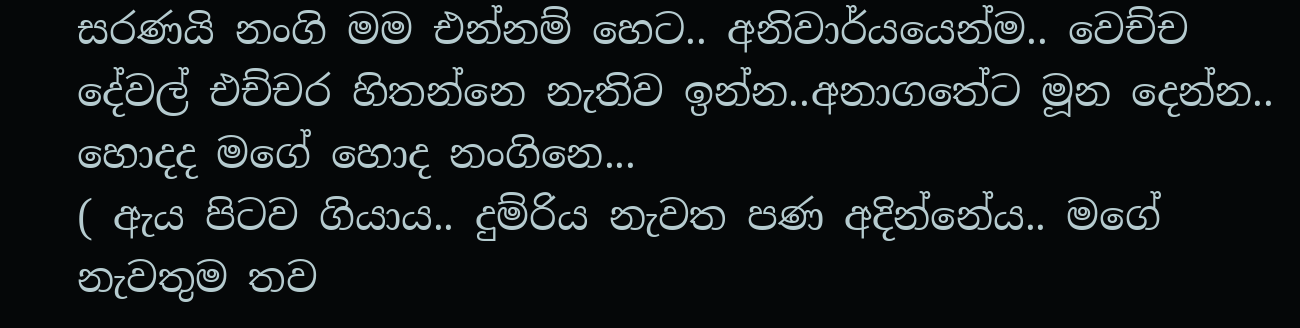සරණයි නංගි මම එන්නම් හෙට.. අනිවාර්යයෙන්ම.. වෙච්ච දේවල් එච්චර හිතන්නෙ නැතිව ඉන්න..අනාගතේට මූන දෙන්න.. හොදද මගේ හොද නංගිනෙ...
( ඇය පිටව ගියාය.. දුම්රිය නැවත පණ අදින්නේය.. මගේ නැවතුම තව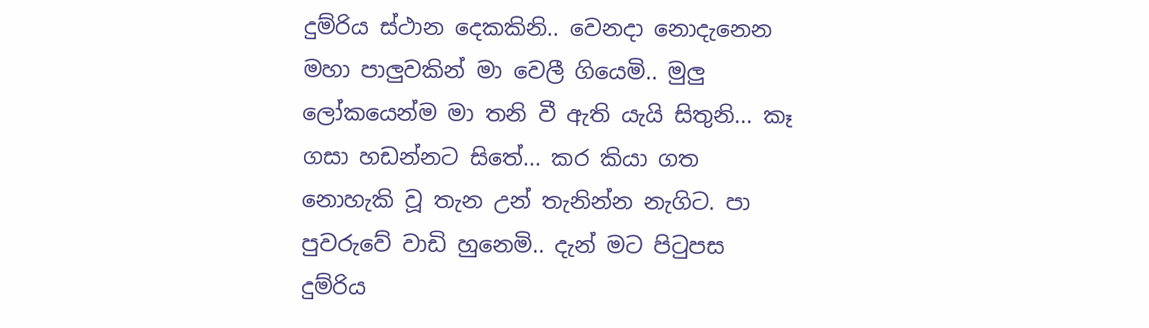දුම්රිය ස්ථාන දෙකකිනි.. වෙනදා නොදැනෙන මහා පාලුවකින් මා වෙලී ගියෙමි.. මුලු ලෝකයෙන්ම මා තනි වී ඇති යැයි සිතුනි... කෑ ගසා හඩන්නට සිතේ... කර කියා ගත නොහැකි වූ තැන උන් තැනින්න නැගිට. පා පුවරුවේ වාඩි හුනෙමි.. දැන් මට පිටුපස දුම්රිය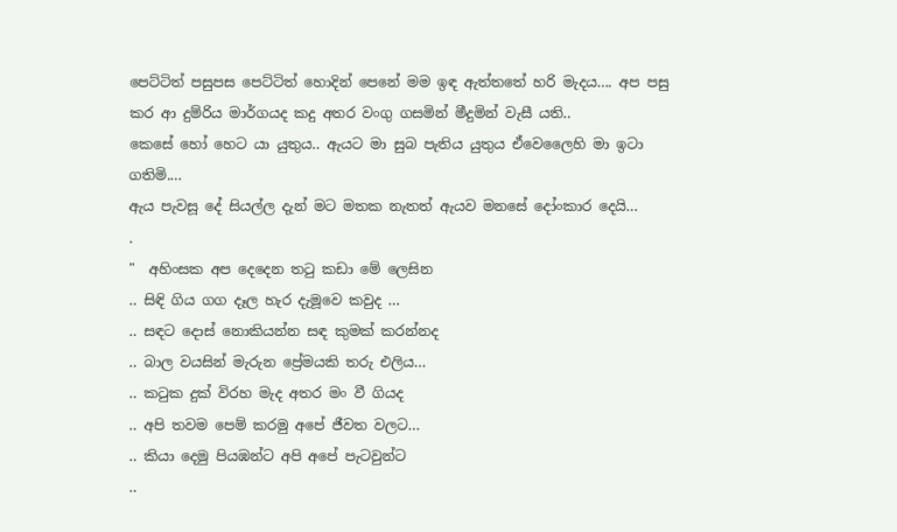පෙට්ටිත් පසුපස පෙට්ටිත් හොදින් පෙනේ මම ඉඳ ඇත්තතේ හරි මැදය.... අප පසු කර ආ දුම්රිය මාර්ගයද කදු අතර වංගු ගසමින් මීදුමින් වැසී යති..
කෙසේ හෝ හෙට යා යුතුය.. ඇයට මා සුබ පැතිය යුතුය ඒවෙලෛහි මා ඉටා ගතිමි....
ඇය පැවසූ දේ සියල්ල දැන් මට මතක නැතත් ඇයව මනසේ දෝංකාර දෙයි...
.
"  අහිංසක අප දෙදෙන තටු කඩා මේ ලෙසින
.. සිඳි ගිය ගග දෑල හැර දැමූවෙ කවුද ...
.. සඳට දොස් නොකියන්න සඳ කුමක් කරන්නද
.. බාල වයසින් මැරුන ප්‍රේමයකි තරු එලිය...
.. කටුක දුක් විරහ මැද අතර මං වී ගියද
.. අපි තවම පෙම් කරමු අපේ ජීවත වලට...
.. කියා දෙමු පියඹන්ට අපි අපේ පැටවුන්ට
..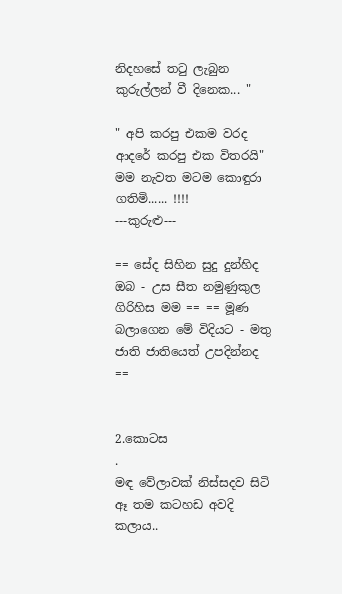නිදහසේ තටු ලැබුන කුරුල්ලන් වී දිනෙක... "

" අපි කරපු එකම වරද ආදරේ කරපු එක විතරයි" මම නැවත මටම කොඳුරා ගතිමි...... !!!!
---කුරුළු---

== සේද සිහින සුදු දුන්හිද ඔබ - උස සීත නමුණුකුල ගිරිහිස මම == == මූණ බලාගෙන මේ විදියට - මතු ජාති ජාතියෙත් උපදින්නද ==


2.කොටස
.
මඳ වේලාවක් නිස්සදව සිටි ඈ තම කටහඩ අවදි කලාය..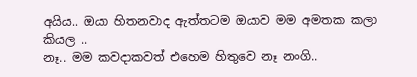අයිය.. ඔයා හිතනවාද ඇත්තටම ඔයාව මම අමතක කලා කියල ..
නෑ.. මම කවදාකවත් එහෙම හිතුවෙ නෑ නංගි..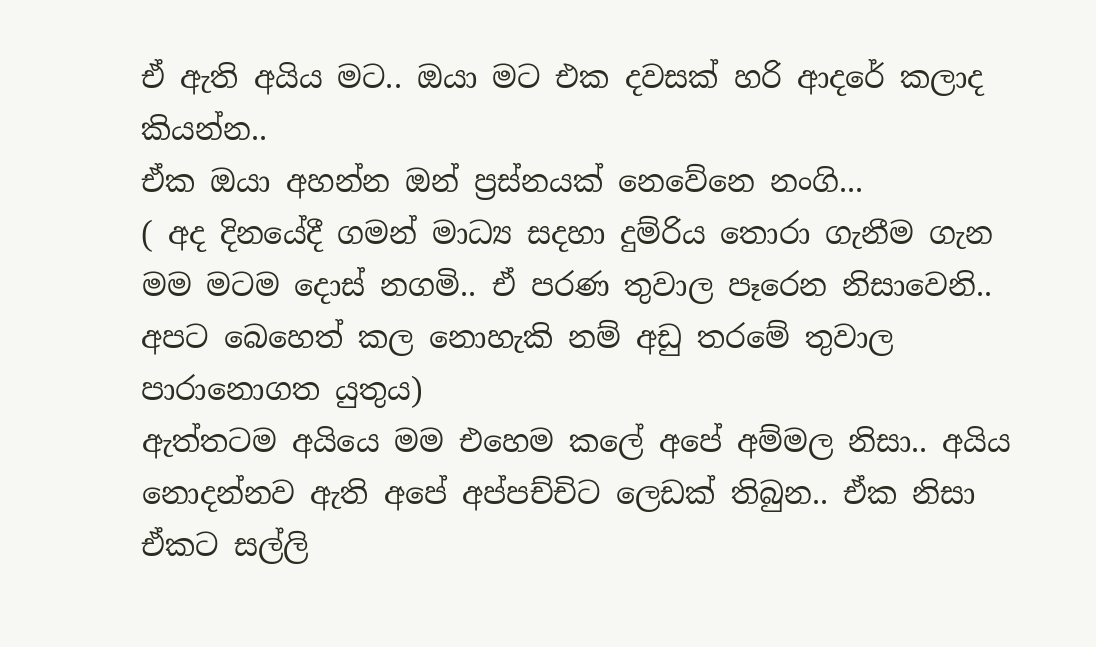ඒ ඇති අයිය මට.. ඔයා මට එක දවසක් හරි ආදරේ කලාද කියන්න..
ඒක ඔයා අහන්න ඔන් ප්‍රස්නයක් නෙවේනෙ නංගි...
( අද දිනයේදී ගමන් මාධ්‍ය සදහා දුම්රිය තොරා ගැනීම ගැන මම මටම දොස් නගමි.. ඒ පරණ තුවාල පෑරෙන නිසාවෙනි.. අපට බෙහෙත් කල නොහැකි නම් අඩු තරමේ තුවාල පාරානොගත යුතුය)
ඇත්තටම අයියෙ මම එහෙම කලේ අ‍පේ අම්මල නිසා.. අයිය නොදන්නව ඇති අපේ අප්පච්චිට ලෙඩක් තිබුන.. ඒක නිසා ඒකට සල්ලි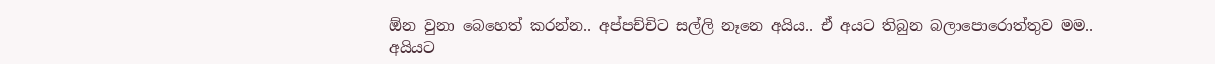ඕන වුනා බෙහෙත් කරන්න.. අප්පච්චිට සල්ලි නෑනෙ අයිය.. ඒ අයට තිබුන බලාපොරොත්තුව මම.. අයියට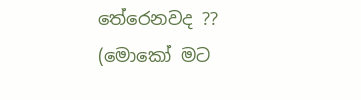තේරෙනවද ??
(මොකෝ මට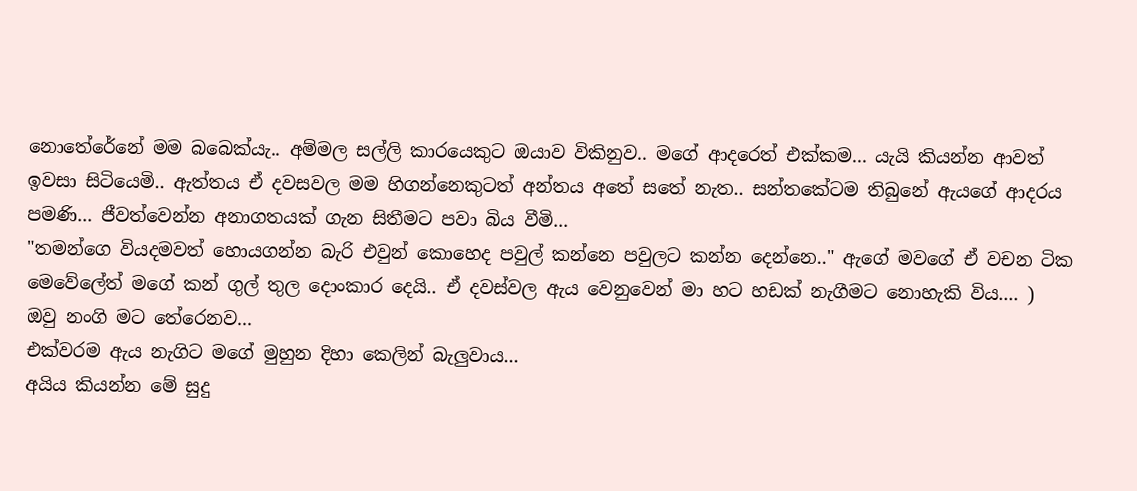නො‍තේරේනේ මම බබෙක්යැ.. අම්මල සල්ලි කාරයෙකුට ඔයාව විකිනුව.. මගේ ආදරෙත් එක්කම... යැයි කියන්න ආවත් ඉවසා සිටියෙමි.. ඇත්තය ඒ දවසවල මම හිගන්නෙකුටත් අන්තය අතේ සතේ නැත.. සන්තකේටම තිබුනේ ඇයගේ ආදරය පමණි... ජීවත්වෙන්න අනාගතයක් ගැන සිතීමට පවා බිය වීමි...
"තමන්ගෙ වියදමවත් හොයගන්න බැරි එවුන් කොහෙද පවුල් කන්නෙ පවුලට කන්න දෙන්නෙ.." ඇගේ මවගේ ඒ වචන ටික මෙවේලේත් මගේ කන් ගුල් තුල දොංකාර දෙයි.. ඒ දවස්වල ඇය වෙනුවෙන් මා හට හඩක් නැගීමට නොහැකි විය.... )
ඔවු නංගි මට තේරෙනව...
එක්වරම ඇය නැගිට මගේ මුහුන දිහා කෙලින් බැලුවාය...
අයිය කියන්න මේ සුදු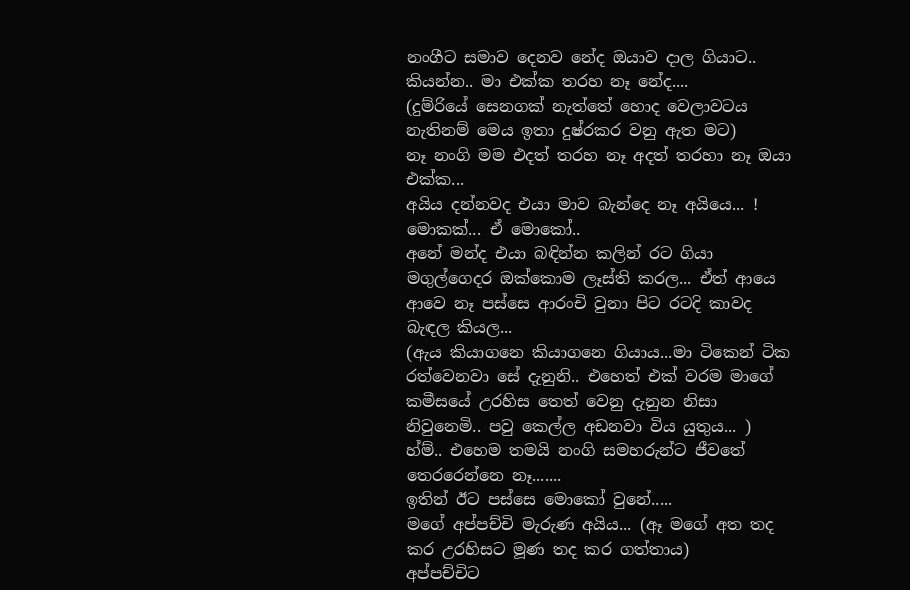නංගීට සමාව දෙනව නේද ඔයාව දාල ගියාට.. කියන්න.. මා එක්ක තරහ නෑ නේද....
(දුම්රියේ සෙනගක් නැත්තේ හොද වෙලාවටය නැතිනම් මෙය ඉතා දුෂ්රකර වනු ඇත මට)
නෑ නංගි මම එදත් තරහ නෑ අදත් තරහා නෑ ඔයා එක්ක...
අයිය දන්නවද එයා මාව බැන්දෙ නෑ අයියෙ... !
මොකක්... ඒ මොකෝ..
අනේ මන්ද එයා බඳින්න කලින් රට ගියා මගුල්ගෙදර ඔක්කොම ලෑස්ති කරල... ඒත් ආයෙ ආවෙ නෑ පස්සෙ ආරංචි වුනා පිට රටදි කාවද බැඳල කියල...
(ඇය කියාගනෙ කියාගනෙ ගියාය...මා ටිකෙන් ටික රත්වෙනවා සේ දැනුනි.. එහෙත් එක් වරම මාගේ කමීසයේ උරහිස තෙත් වෙනු දැනුන නිසා නිවුනෙමි.. පවු කෙල්ල අඩනවා විය යුතුය... )
හ්ම්.. එහෙම තමයි නංගි සමහරුන්ට ජීවතේ තෙරරෙන්නෙ නෑ.......
ඉතින් ඊට පස්සෙ මොකෝ වුනේ.....
මගේ අප්පච්චි මැරුණ අයිය... (ඈ මගේ අත තද කර උරහිසට මූණ තද කර ගත්තාය)
අප්පච්චිට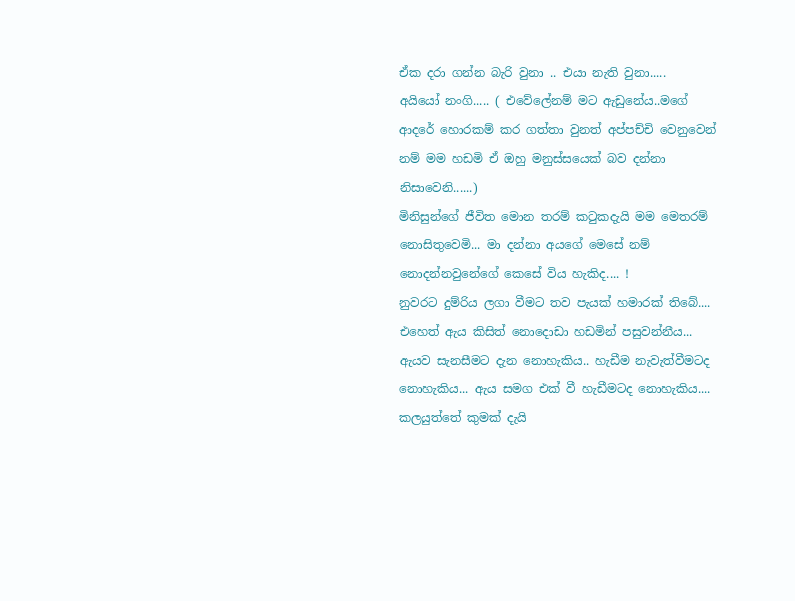ඒක දරා ගන්න බැරි වුනා .. එයා නැති වුනා.....
අයියෝ නංගි..... ( එවේලේනම් මට ඇඩුනේය..මගේ ආදරේ හොරකම් කර ගත්තා වුනත් අප්පච්චි වෙනුවෙන් නම් මම හඩමි ඒ ඔහු මනුස්සයෙක් බව දන්නා නිසාවෙනි......)
මිනිසුන්ගේ ජීවිත මොන තරම් කටුකදැයි මම මෙතරම් නොසිතුවෙමි... මා දන්නා අයගේ මෙසේ නම් නොදන්නවුනේගේ කෙසේ විය හැකිද.... !
නුවරට දුම්රිය ලගා වීමට තව පැයක් හමාරක් තිබේ....
එහෙත් ඇය කිසිත් නොදොඩා හඩමින් පසුවන්නීය...
ඇයව සැනසීමට දැන නොහැකිය.. හැඩීම නැවැත්වීමටද නොහැකිය... ඇය සමග එක් වී හැඩීමටද නොහැකිය....
කලයුත්තේ කුමක් දැයි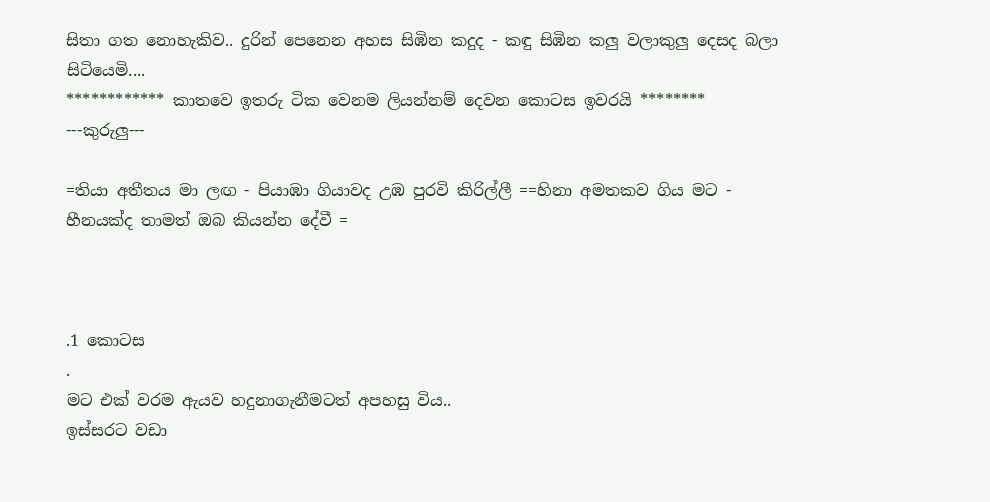සිතා ගත නොහැකිව.. දුරින් පෙනෙන අහස සිඹින කදුද - කඳු සිඹින කලු වලාකුලු දෙසද බලා සිටියෙමි....
************ කාතවෙ ඉතරු ටික වෙනම ලියන්නම් දෙවන කොටස ඉවරයි ********
---කුරුලු---

=තියා අතීතය මා ලඟ - පියාඹා ගියාවද උඹ පුරවි කිරිල්ලී ==හිනා අමතකව ගිය මට - හීනයක්ද තාමත් ඔබ කියන්න දේවී =



.1 කොටස
.
මට එක් වරම ඇයව හදුනාගැනීමටත් අපහසු විය..
ඉස්සරට වඩා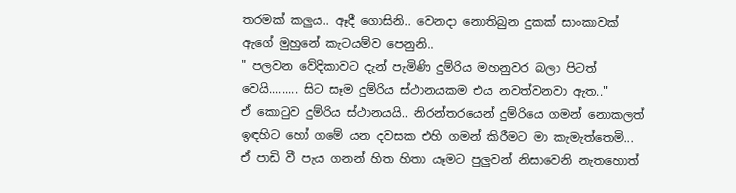තරමක් කලුය.. ඈදී ගොසිනි.. වෙනදා නොතිබුන දුකක් සාංකාවක් ඇගේ මුහුනේ කැටයම්ව පෙනුනි..
" පලවන වේදිකාවට දැන් පැමිණි දුම්රිය මහනුවර බලා පිටත් වෙයි......... සිට සෑම දුම්රිය ස්ථානයකම එය නවත්වනවා ඇත.."
ඒ කොටුව දුම්රිය ස්ථානයයි.. නිරන්ත‍රයෙන් දුම්රියෙ ගමන් නොකලත් ඉඳහිට හෝ ගමේ යන දවසක එහි ගමන් කිරීමට මා කැමැත්තෙමි...
ඒ පාඩි වී පැය ගනන් හිත හිතා යෑමට පුලුවන් නිසාවෙනි නැතහොත්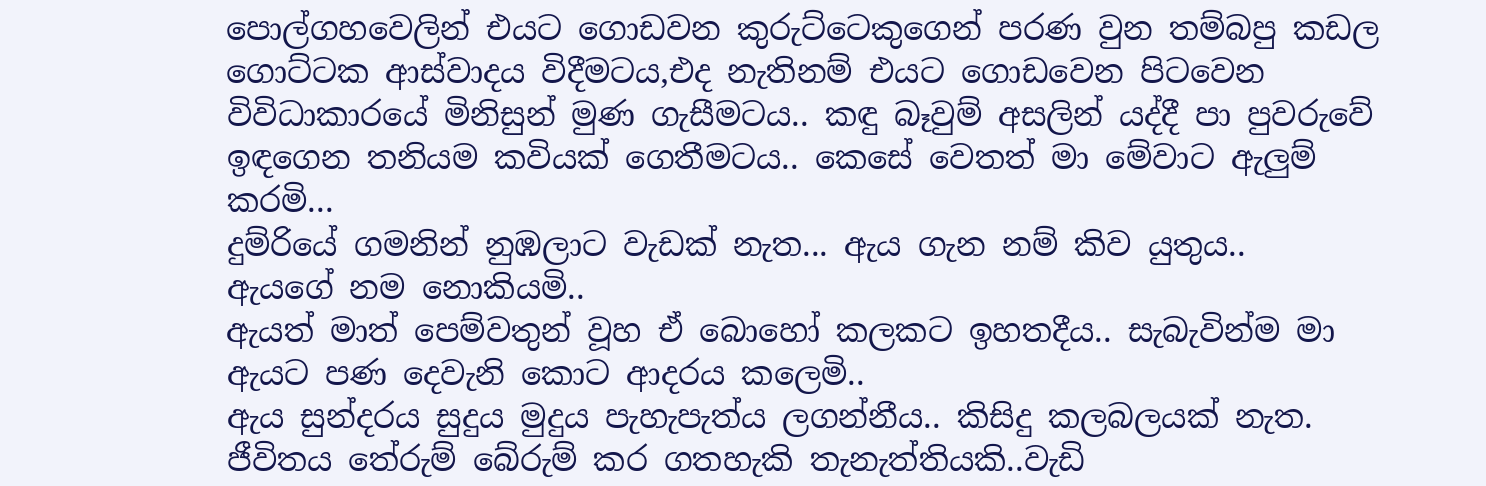පොල්ගහවෙලින් ‍එයට ගොඩවන කුරුට්ටෙකුගෙන් පරණ වුන තම්බපු කඩල ගොට්ටක ආස්වාදය විදීමටය,එද නැතිනම් එයට ගොඩවෙන පිටවෙන විවිධාකාරයේ මිනිසුන් මුණ ගැසීමටය.. කඳු බෑවුම් අසලින් යද්දී පා පුවරුවේ ඉඳගෙන තනියම කවියක් ගෙතීමටය.. කෙසේ වෙතත් මා මේවාට ඇලුම් කරමි...
දුම්රියේ ගමනින් නුඹලාට වැඩක් නැත... ඇය ගැන නම් කිව යුතුය..
ඇයගේ නම නොකියමි..
ඇයත් මාත් පෙම්වතුන් වූහ ඒ බොහෝ කලකට ඉහතදීය.. සැබැවින්ම මා ඇයට පණ දෙවැනි කොට ආදරය කලෙමි..
ඇය සුන්දරය සුදුය මුදුය පැහැපැත්ය ලගන්නීය.. කිසිදු කලබලයක් නැත. ජීවිතය තේරුම් බේරුම් කර ගතහැකි තැනැත්තියකි..වැඩි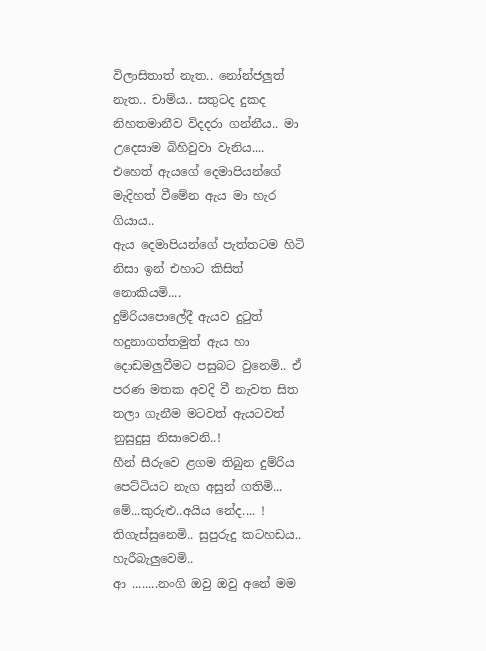විලාසිතාත් නැත.. නෝන්ජලුත් නැත.. චාම්ය.. සතුටද දුකද නිහතමානීව විදදරා ගන්නීය.. මා උදෙසාම බිහිවුවා වැනිය....
එහෙත් ඇයගේ දෙමාපියන්ගේ මැදිහත් වීමේන ඇය මා හැර ගියාය..
ඇය දෙමාපියන්ගේ පැත්තටම හිටි නිසා ඉන් එහාට කිසිත් නොකියමි....
දුම්රියපොලේදී ඇයව දුටුත් හදුනාගත්තමුත් ඇය හා දොඩමලුවීමට පසුබට වුනෙමි.. ඒ පරණ මතක අවදි වී නැවත සිත තලා ගැනීම මටවත් ඇයටවත් නුසුදුසු නිසාවෙනි..!
හීන් සීරුවෙ ළගම තිබුන දුම්රිය පෙට්ටියට නැග අසුන් ගතිමි...
මේ...කුරුළු..අයිය නේද.... !
තිගැස්සුනෙමි.. සුපුරුදු කටහඩය.. හැරීබැලුවෙමි..
ආ ........නංගි ඔවු ඔවු අනේ මම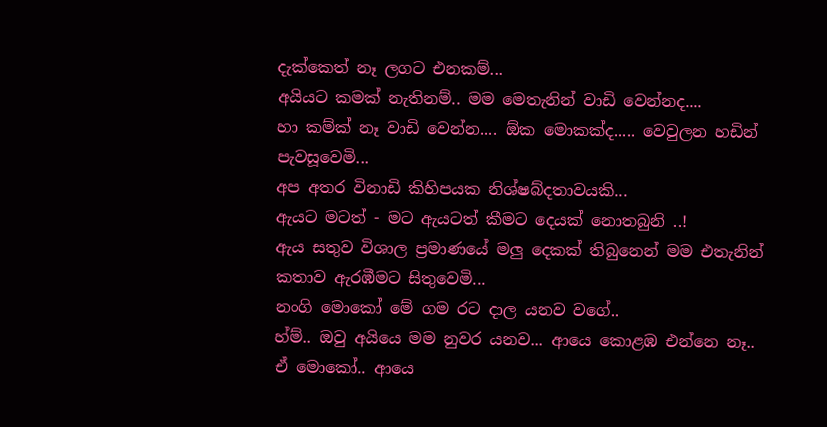දැක්කෙත් නෑ ලගට එනකම්...
අයියට කමක් නැතිනම්.. මම මෙතැනින් වාඩි වෙන්නද....
හා කම්ක් නෑ වාඩි වෙන්න.... ඕක මොකක්ද..... වෙවුලන හඩින් පැවසූවෙමි...
අප අතර විනාඩි කිහිපයක නිශ්ෂබ්දතාවයකි...
ඇයට මටත් - මට ඇයටත් කීමට දෙයක් නොතබුනි ..!
ඇය සතුව විශාල ප්‍රමාණයේ මලු දෙකක් තිබුනෙන් මම එතැනින් කතාව ඇරඹීමට සිතුවෙමි...
නංගි මොකෝ මේ ගම රට දාල යනව වගේ..
හ්ම්.. ඔවු අයියෙ මම නුවර යනව... ආයෙ කොළඹ එන්නෙ නෑ..
ඒ මොකෝ.. ආයෙ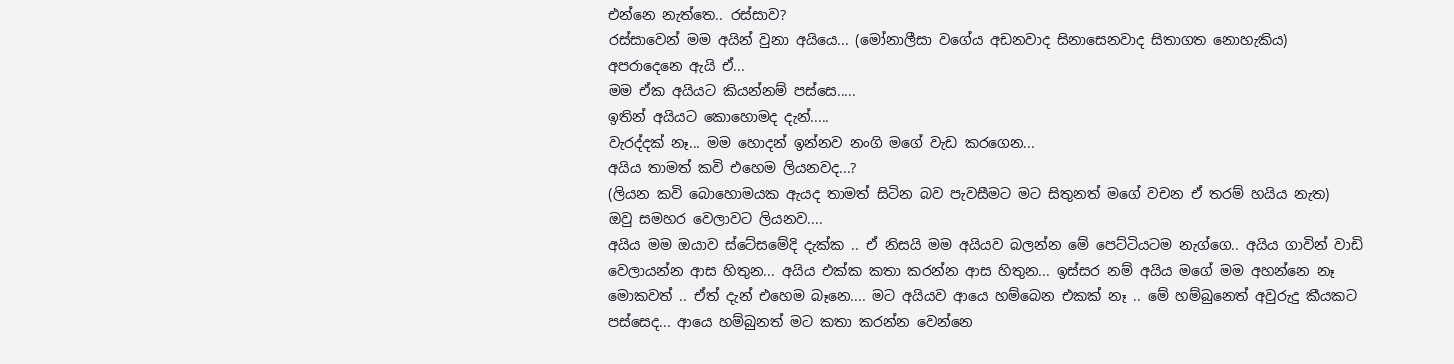එන්නෙ නැත්තෙ.. රස්සාව?
රස්සාවෙන් මම අයින් වුනා අයියෙ... (මෝනාලීසා වගේය අඩනවාද සිනාසෙනවාද සිතාගත නොහැකිය)
අපරාදෙනෙ ඇයි ඒ...
මම ඒක අයියට කියන්නම් පස්සෙ.....
ඉතින් අයියට කොහොමද දැන්.....
වැරද්දක් නෑ... මම හොදන් ඉන්නව නංගි මගේ වැඩ කරගෙන...
අයිය තාමත් කවි එහෙම ලියනවද...?
(ලියන කවි බොහොමයක ඇයද තාමත් සිටින බව පැවසීමට මට සිතුනත් මගේ වචන ඒ තරම් හයිය නැත)
ඔවු සමහර වෙලාවට ලියනව....
අයිය මම ඔයාව ස්ටේසමේදි දැක්ක .. ඒ නිසයි මම අයියව බලන්න මේ පෙට්ටියටම නැග්ගෙ.. අයිය ගාවින් වාඩි වෙලායන්න ආස හිතුන... අයිය එක්ක කතා කරන්න ආස හිතුන... ඉස්සර නම් අයිය මගේ මම අහන්නෙ නෑ මොකවත් .. ඒත් දැන් එහෙම බෑනෙ.... මට අයියව ආයෙ හම්බෙන එකක් නෑ .. මේ හම්බුනෙත් අවුරුදු කීයකට පස්සෙද... ආයෙ හම්බුනත් මට කතා කරන්න වෙන්නෙ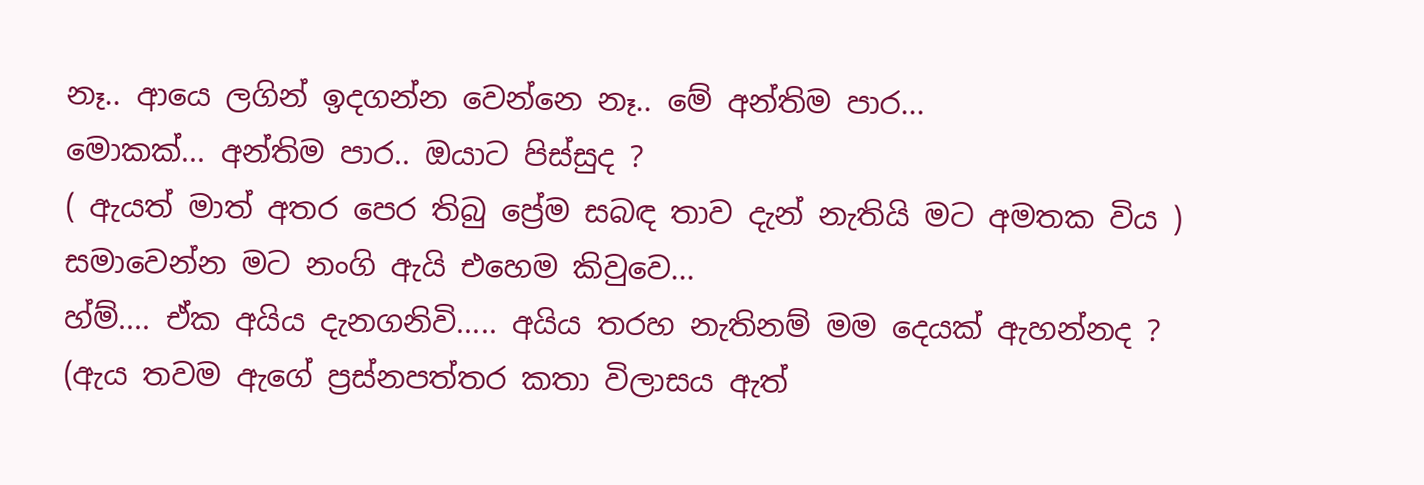නෑ.. ආයෙ ලගින් ඉදගන්න වෙන්නෙ නෑ.. මේ අන්තිම පාර...
මොකක්... අන්තිම පාර.. ඔයාට පිස්සුද ?
( ඇයත් මාත් අතර පෙර තිබු ප්‍රේම සබඳ තාව දැන් නැතියි මට අමතක විය )
සමාවෙන්න මට නංගි ඇයි එහෙම කිවුවෙ...
හ්ම්.... ඒක අයිය දැනගනිවි..... අයිය තරහ නැතිනම් මම දෙයක් ඇහන්නද ?
(ඇය තවම ඇගේ ප්‍රස්නපත්තර කතා විලාසය ඇත්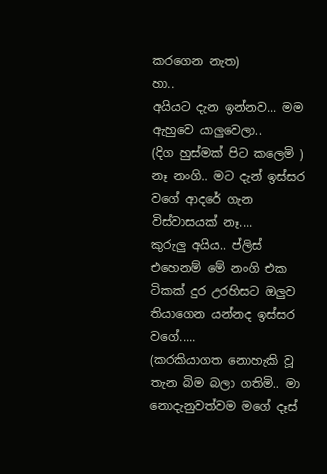කරගෙන නැත)
හා..
අයියට දැන ඉන්නව... මම ඇහුවෙ යාලුවෙලා..
(දිග හුස්මක් පිට කලෙමි )
නෑ නංගි.. මට දැන් ඉස්සර වගේ ආදරේ ගැන විස්වාසයක් නෑ....
කුරුලු අයිය.. ප්ලිස් එහෙනම් ‍මේ නංගි එක ටිකක් දුර උරහිසට ඔලුව තියාගෙන යන්නද ඉස්සර වගේ.....
(කරකියාගත නොහැකි වූ තැන බිම බලා ගතිමි.. මා නොදැනුවත්වම මගේ දෑස්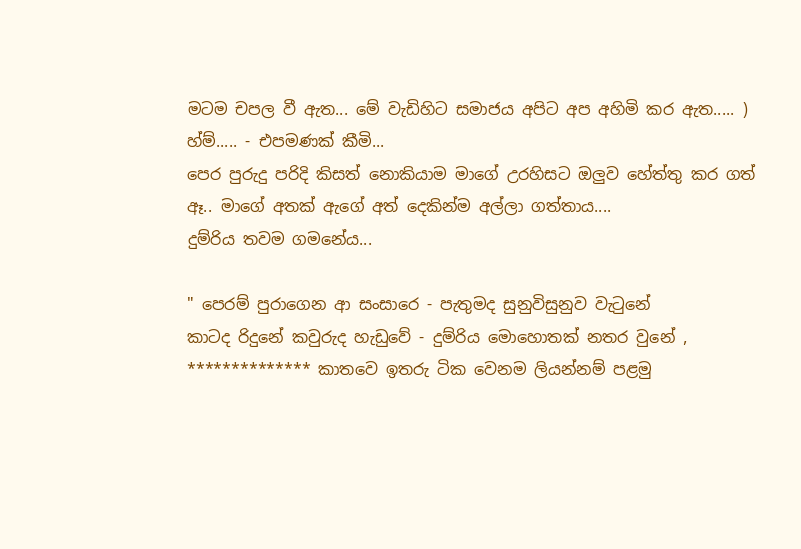මටම චපල වී ඇත... මේ වැඩිහිට සමාජය අපිට අප අහිමි කර ඇත..... )
හ්ම්..... - එපමණක් කීමි...
පෙර පුරුදු පරිදි කිසත් නොකියාම මාගේ උරහිසට ඔලුව හේත්තු කර ගත් ඈ.. මාගේ අතක් ඇගේ අත් දෙකින්ම අල්ලා ගත්තාය....
දුම්රිය තවම ගමනේය...

" පෙරම් පුරාගෙන ආ සංසාරෙ - පැතුමද සුනුවිසුනුව වැටුනේ
කාටද රිදුනේ කවුරුද හැඩුවේ - දුම්රිය මොහොතක් නතර වුනේ ,
************** කාතවෙ ඉතරු ටික වෙනම ලියන්නම් පළමු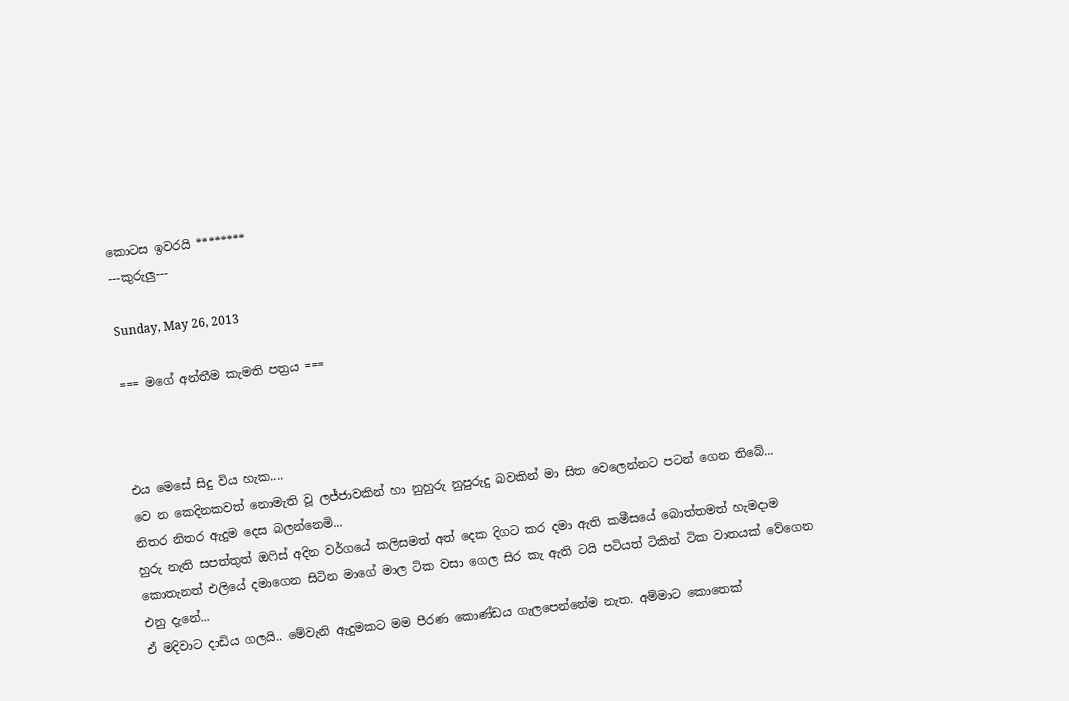කොටස ඉවරයි ********
---කුරුලු---

Sunday, May 26, 2013

=== මගේ අන්තීම කැමති පත්‍රය ===



එය මෙසේ සිදු විය හැක....
වෙ න කෙදිනකවත් නොමැති වූ ලජ්ජාවකින් හා නුහුරු නුපුරුදු බවකින් මා සිත වෙලෙන්නට පටන් ගෙන තිබේ...
නිතර නිතර ඇදුම දෙස බලන්නෙමි...
හුරු නැති සපත්තුත් ඔෆිස් අදින වර්ගයේ කලිසමත් අත් දෙක දිගට කර දමා ඇති කමීසයේ බොත්තමත් හැමදාම කොතැනත් එලියේ දමාගෙන සිටින මාගේ මාල ටික වසා ගෙල සිර කැ ඇති ටයි පටියත් ටිකින් ටික වාතයක් වේගෙන එනු ‍දැ‍නේ...
ඒ මදිවාට දාඩිය ගලයි.. මේවැනි ඇදුමකට මම පීරණ කොණ්ඩය ගැලපෙන්නේම නැත. අම්මාට කොතෙක්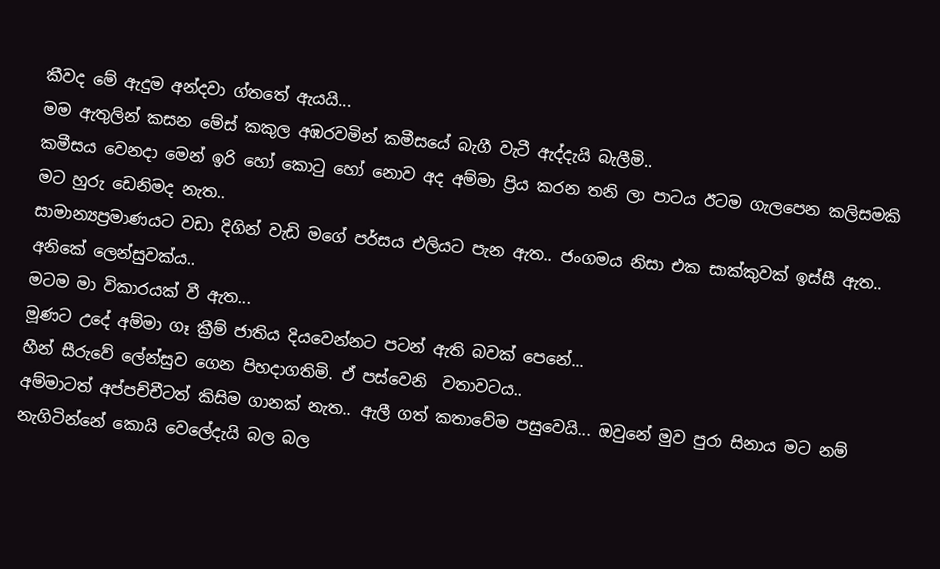කීවද මේ ඇදුම අන්දවා ග්තතේ ඇයයි...
මම ඇතුලින් කසන මේස් කකුල අඹරවමින් කමීසයේ බැගී වැටී ඇද්දැයි බැලීමි..
කමීසය වෙනදා මෙන් ඉරි හෝ කොටු හෝ නොව අද අම්මා ප්‍රිය කරන තනි ලා පාටය ඊටම ගැලපෙන කලිසමකි මට හුරු ඩෙනිමද නැත..
සාමාන්‍යප්‍රමාණයට වඩා දිගින් වැඩි මගේ පර්සය එලියට පැන ඇත.. ජංගමය නිසා එක සාක්කුවක් ඉස්සී ඇත.. අනිකේ ලෙන්සුවක්ය..
මටම මා විකාරයක් වී ඇත...
මූණට උදේ අම්මා ගෑ ක්‍රීම් ජාතිය දියවෙන්නට පටන් ඇති බවක් පෙනේ...
හීන් සීරුවේ ලේන්සුව ගෙන පිහදාගතිමි. ඒ පස්වෙනි  වතාවටය..
අම්මාටත් අප්පච්චීටත් කිසිම ගානක් නැත.. ඇලී ගත් කතාවේම පසුවෙයි... ඔවුනේ මුව පුරා සිනාය මට නම් නැගිටින්නේ කොයි වෙලේදැයි බල බල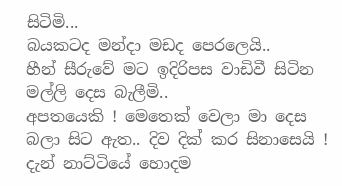සිටිමි...
බයකටද මන්දා මඩද පෙරලෙයි..
හීන් සීරුවේ මට ඉදිරිපස වාඩිවී සිටින මල්ලි දෙස බැලීමි..
අපතයෙකි ! මෙතෙක් වෙලා මා දෙස බලා සිට ඇත.. දිව දික් කර සිනාසෙයි !
දැන් නාට්ටියේ හොදම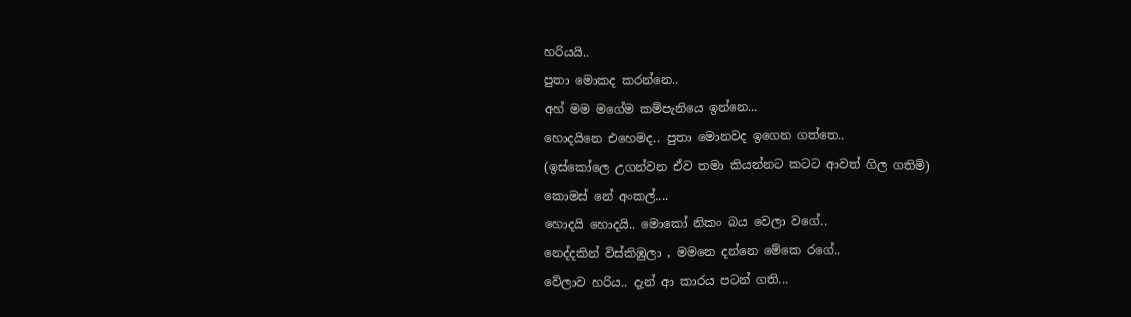හරියයි..
පුතා මොකද කරන්නෙ..
අහ් මම මගේම කම්පැනියෙ ඉන්නෙ...
හොදයිනෙ එහෙමද.. පුතා මොනවද ඉගෙන ගත්තෙ..
(ඉස්කෝලෙ උගන්වන ඒව තමා කියන්නට කටට ආවත් ගිල ගතිමි)
කොමස් නේ අංකල්....
හොදයි හොදයි.. මොකෝ නිකං බය වෙලා වගේ..
නෙද්දකින් විස්කිඹුලා , මමනෙ දන්නෙ මේකෙ ර‍‍ගේ..
වේලාව හරිය.. දැන් ආ කාරය පටන් ගති...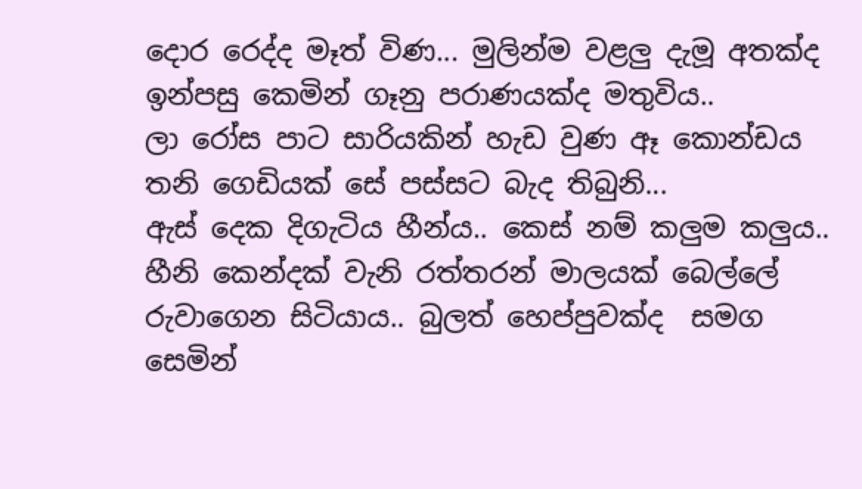දොර රෙද්ද මෑත් විණ... මුලින්ම වළලු දැමූ අතක්ද ඉන්පසු කෙමින් ගෑනු පරාණයක්ද මතුවිය..
ලා රෝස පාට සාරියකින් හැඩ වුණ ඈ කොන්ඩය තනි ගෙඩියක් සේ පස්සට බැද තිබුනි...
ඇස් දෙක දිගැටිය හීන්ය.. කෙස් නම් කලුම කලුය.. හීනි කෙන්දක් වැනි රත්තරන් මාලයක් බෙල්ලේ රුවාගෙන සිටියාය.. බුලත් හෙප්පුවක්ද  සමග සෙමින්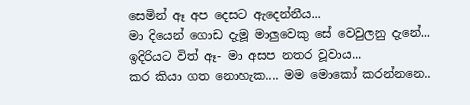සෙමින් ඈ අප දෙසට ඇදෙන්නීය...
මා දියෙන් ගොඩ දැමූ මාලුවෙකු සේ වෙවුලනු දැනේ...
ඉදිරියට විත් ඈ- මා අසප නතර වූවාය...
කර කියා ගත නොහැක.... මම මොකෝ කරන්නනෙ..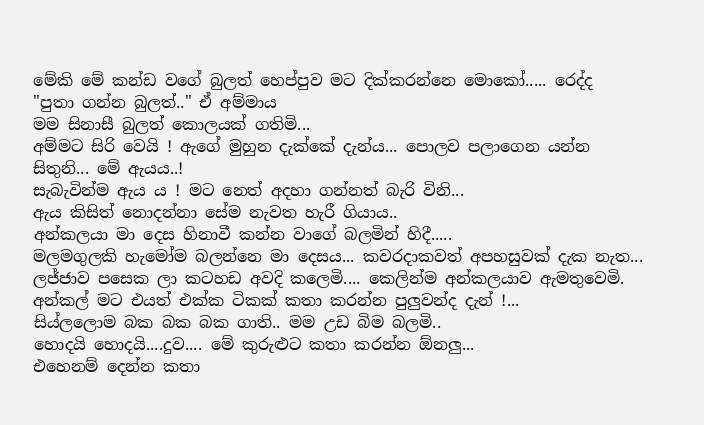මේකි මේ කන්ඩ වගේ බුලත් හෙප්පුව මට දික්කරන්නෙ මොකෝ..... රෙද්ද
"පුතා ගන්න බුලත්.." ඒ අම්මාය
මම සිනාසී බුලත් කොලයක් ගතිමි...
අම්මට සිරි වෙයි ! ඇගේ මුහුන දැක්කේ දැන්ය... පොලව පලාගෙන යන්න සිතුනි... මේ ඇයය..!
සැබැවින්ම ඇය ය ! මට නෙත් අදහා ගන්නත් බැරි විනි...
ඇය කිසිත් නොදන්නා සේම නැවත හැරී ගියාය..
අන්කලයා මා දෙස හිනාවී කන්න වාගේ බලමින් හිදී.....
මලමගුලකි හැමෝම බලන්නෙ මා දෙසය... කවරදාකවත් අපහසුවක් දැක නැත...
ලජ්ජාව පසෙක ලා කටහඩ අවදි කලෙමි.... කෙලින්ම අන්කලයාව ඇමතුවෙමි.
අන්කල් මට එයත් එක්ක ටිකක් කතා කරන්න පුලුවන්ද දැන් !...
සිය්ලලොම බක බක බක ගාති.. මම උඩ බිම බලමි..
හොදයි හොදයි....දුව.... මේ කුරුළුට කතා කරන්න ඕනලු...
එහෙනම් දෙන්න කතා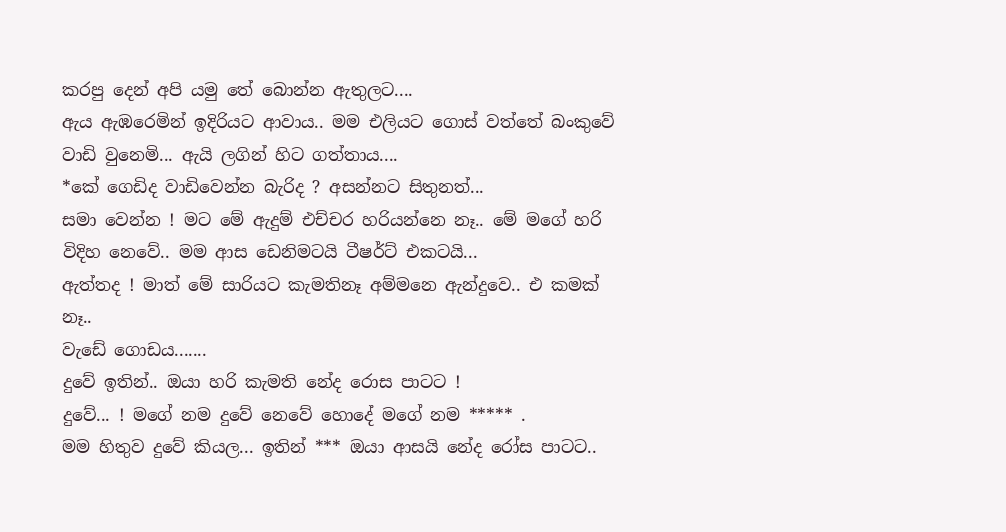කරපු දෙන් අපි යමු තේ බොන්න ඇතුලට....
ඇය ඇඹරෙමින් ඉදිරියට ආවාය.. මම එලියට ගොස් වත්තේ බංකුවේ වාඩි වුනෙමි... ඇයි ලගින් හිට ගත්තාය....
*කේ ගෙඩිද වාඩිවෙන්න බැරිද ? අසන්නට සිතුනත්...
සමා වෙන්න ! මට මේ ඇදුම් එච්චර හරියන්නෙ නෑ.. මේ මගේ හරි විදිහ නෙවේ.. මම ආස ඩෙනිමටයි ටීෂර්ට් එකටයි...
ඇත්තද ! මාත් මේ සාරියට කැමතිනෑ අම්මනෙ ඇන්දුවෙ.. එ කමක් නෑ..
වැඩේ ගොඩය.......
දුවේ ඉතින්.. ඔයා හරි කැමති නේද රොස පාටට !
දුවේ... ! මගේ නම දුවේ නෙවේ හොදේ මගේ නම ***** .
මම හිතුව දුවේ කියල... ඉතින් *** ඔයා ආසයි නේද රෝස පාටට..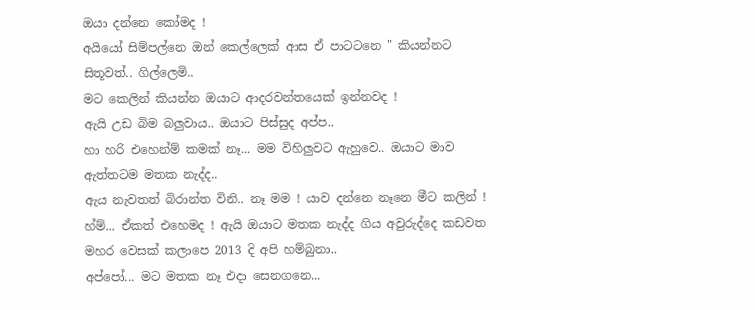ඔයා දන්නෙ කෝමද !
අයියෝ සිම්පල්නෙ ඔන් කෙල්ලෙක් ආස ඒ පාටටනෙ " කියන්නට සිතූවත්.. ගිල්ලෙමි..
මට කෙලින් කියන්න ඔයාට ආදරවන්තයෙක් ඉන්නවද !
ඇයි උඩ බිම බලුවාය.. ඔයාට පිස්සුද අප්ප..
හා හරි එහෙන්ම් කමක් නෑ... මම විහිලුවට ඇහුවෙ.. ඔයාට මාව ඇත්තටම මතක නැද්ද..
ඇය නැවතත් බිරාන්ත විනි.. නෑ මම ! යාව දන්නෙ නෑනෙ මීට කලින් !
හ්ම්... ඒකත් එහෙමද ! ඇයි ඔයාට මතක නැද්ද ගිය අවුරුද්දෙ කඩවත මහර වෙසක් කලාපෙ 2013 දි අපි හම්බුනා..
අප්පෝ... මට මතක නෑ එදා සෙනගනෙ...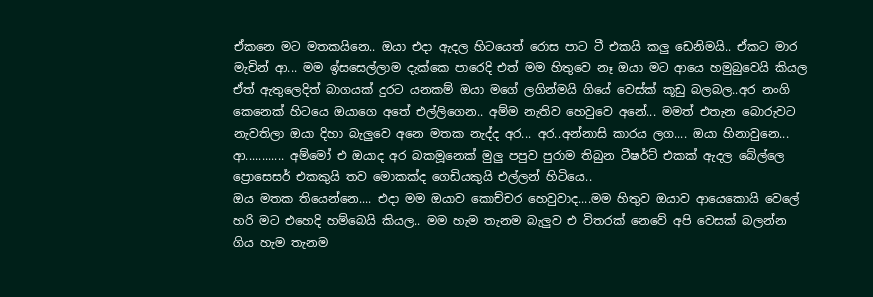ඒකනෙ මට මතකයිනෙ.. ඔයා එදා ඇදල හිටයෙත් රොස පාට ටී එකයි කලු ඩෙනිමයි.. ඒකට මාර මැචින් ආ... මම ඉ්සසෙල්ලාම දැක්කෙ පාරෙදි එත් මම හිතුවෙ නෑ ඔයා මට ආයෙ හමුබුවෙයි කියල ඒත් ඇතුලෙදිත් බාගයක් දුරට යනකම් ඔයා මගේ ලගින්මයි ගියේ වෙස්ක් කූඩු බලබල..අර නංගි කෙනෙක් හිටයෙ ඔයාගෙ අතේ එල්ලිගෙන.. අම්ම නැතිව හෙවුවෙ අනේ... මමත් එතැන බොරුවට නැවතිලා ඔයා දිහා බැලුවෙ අනෙ මතක නැද්ද අර... අර..අන්නාසි කාරය ලග.... ඔයා හිනාවුනෙ...
ආ............ අම්මෝ එ ඔයාද අර බකමූනෙක් මුලු පපුව පුරාම තිබුන ටීෂර්ට් එකක් ඇදල බේල්ලෙ ප්‍රොසෙසර් එකකුයි තව මොකක්ද ගෙඩියකුයි එල්ලන් හිටියෙ..
ඔය මතක තියෙන්නෙ.... එදා මම ඔයාව කොච්චර හෙවුවාද....මම හිතුව ඔයාව ආයෙකොයි වෙලේ හරි මට එහෙදි හම්බෙයි කියල.. මම හැම තැනම බැලුව එ විතරක් නෙවේ අපි වෙසක් බලන්න ගිය හැම තැනම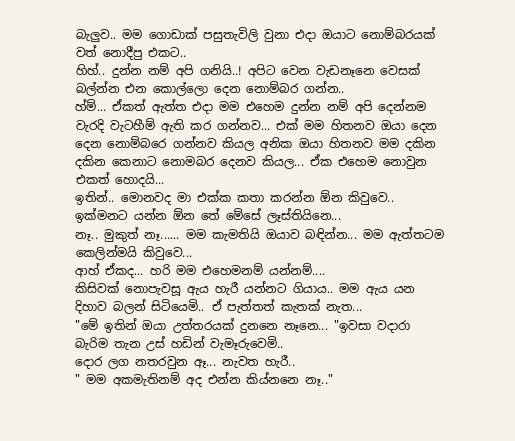බැලුව.. මම ගොඩාක් පසුතැවිලි වුනා එදා ඔයාට නොම්බරයක් වත් නොදීපු එකට..
හිහ්.. දුන්න නම් අපි ගනියි..! අපිට වෙන වැඩනෑනෙ වෙසක් බල්න්න එන කොල්ලො දෙන නොම්බර ගන්න..
හ්ම්... ඒකත් ඇත්ත එදා මම එහෙම දුන්න නම් අපි දෙන්නම වැරදි වැටහීම් ඇති කර ගන්නව... එක් මම හිතනව ඔයා දෙන දෙන නොම්බරෙ ගන්නව කියල අනික ඔයා හිතනව මම දකින දකින කෙනාට නොමබර දෙනව කියල... ඒක එහෙම නොවුන එකත් හොදයි...
ඉතින්.. මොනවද මා එක්ක කතා කරන්න ඕන කිවුවෙ.. ඉක්මනට යන්න ඕන තේ මේසේ ලෑස්තියිනෙ...
නෑ.. මුකුත් නෑ...... මම කැමතියි ඔයාව බඳින්න... මම ඇත්තටම කෙලින්මයි කිවුවෙ...
ආහ් ඒකද... හරි මම එහෙමනම් යන්නම්....
කිසිවක් නොපැවසූ ඇය හැරී යන්නට ගියාය.. මම ඇය යන දිහාව බලන් සිටියෙමි.. ඒ පැත්තත් කැතක් නැත...
"මේ ඉතින් ඔයා උත්තරයක් දුනනෙ නෑනෙ... "ඉවසා වදාරා බැරිම තැන උස් හඩින් වැමෑරුවෙමි..
දොර ලග නතරවුන ඈ... නැවත හැරී..
" මම අකමැතිනම් අද එන්න කිය්නනෙ නෑ.."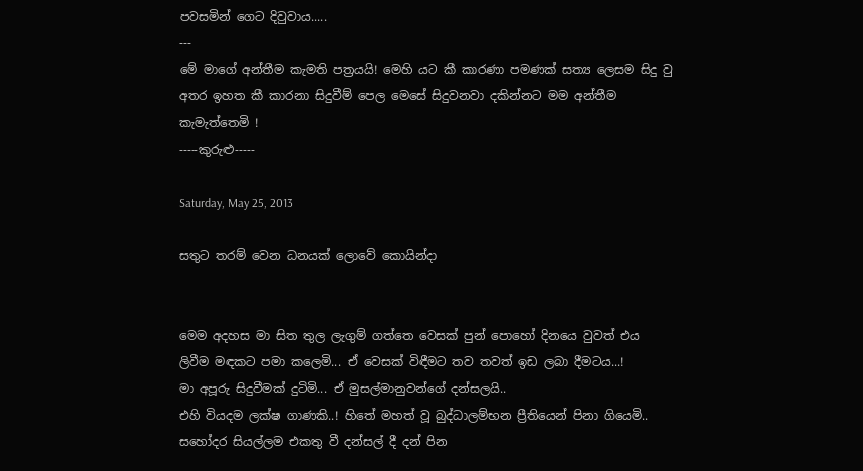පවසමින් ගෙට දිවුවාය.....
---
මේ මාගේ අන්තීම කැමති පත්‍රයයි! මෙහි යට කී කාරණා පමණක් සත්‍ය ලෙසම සිදු වු අතර ඉහත කී කාරනා සිදුවීම් පෙල මෙසේ සිදුවනවා දකින්නට මම අන්තීම කැමැත්තෙමි !
-----කුරුළු-----

Saturday, May 25, 2013

සතුට තරම් වෙන ධනයක් ලොවේ කොයින්දා


මෙම අදහස මා සිත තුල ලැගුම් ගත්තෙ වෙසක් පුන් පොහෝ දිනයෙ වුවත් එය ලිවීම මඳකට පමා කලෙමි... ඒ වෙසක් විඳීමට තව තවත් ඉඩ ලබා දීමටය...!
මා අපූරු සිදුවීමක් දුටිමි... ඒ මුසල්මානුවන්ගේ දන්සලයි..
එහි වියදම ලක්ෂ ගාණකි..! හිතේ මහත් වූ බුද්ධාලම්භන ප්‍රීතියෙන් පිනා ගියෙමි..
සහෝදර සියල්ලම එකතු වී දන්සල් දී දන් පින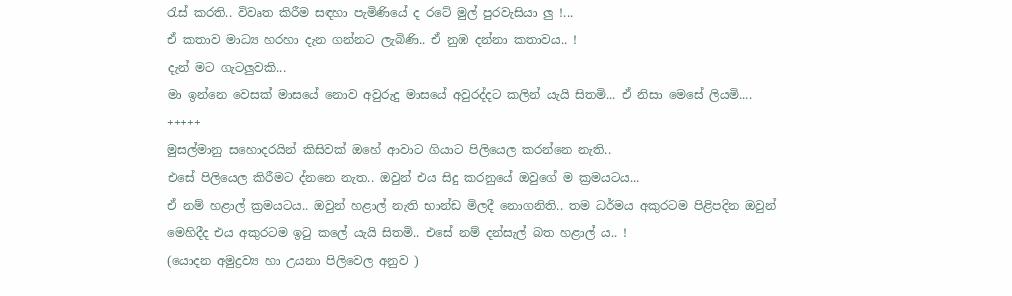රැස් කරති.. විවෘත කිරීම සඳහා පැමිණියේ ද රටේ මුල් පුරවැසියා ලු !...
ඒ කතාව මාධ්‍ය හරහා දැන ගන්නට ලැබිණි.. ඒ නුඹ දන්නා කතාවය.. !
දැන් මට ගැටලුවකි...
මා ඉන්නෙ වෙසක් මාසයේ නොව අවුරුදු මාසයේ අවුරද්දට කලින් යැයි සිතමි... ඒ නිසා මෙසේ ලියමි....
+++++
මුසල්මානු සහොදරයින් කිසිවක් ඔහේ ආවාට ගියාට පිලියෙල කරන්නෙ නැති..
එසේ පිලියෙල කිරීමට ද්නනෙ නැත.. ඔවුන් එය සිදු කරනුයේ ඔවුගේ ම ක්‍රමයටය...
ඒ නම් හළාල් ක්‍රමයටය.. ඔවුන් හළාල් නැති භාන්ඩ මිලදී නොගනිති.. තම ධර්මය අකුරටම පිළිපදින ඔවුන් මෙහිදීද එය අකුරටම ඉටු කලේ යැයි සිතමි.. එසේ නම් දන්සැල් බත හළාල් ය.. !
(යොදන අමුද්‍රව්‍ය හා උයනා පිලිවෙල අනුව )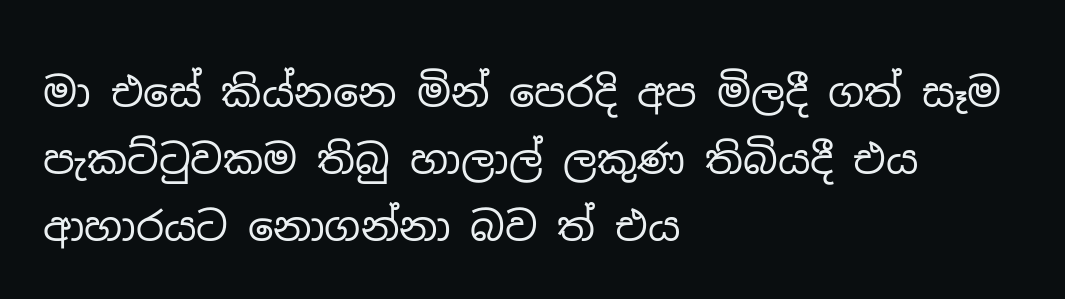මා එසේ කිය්නනෙ මින් පෙරදි අප මිලදී ගත් සෑම පැකට්ටුවකම තිබු හාලාල් ලකුණ තිබියදී එය ආහාරයට නොගන්නා බව ත් එය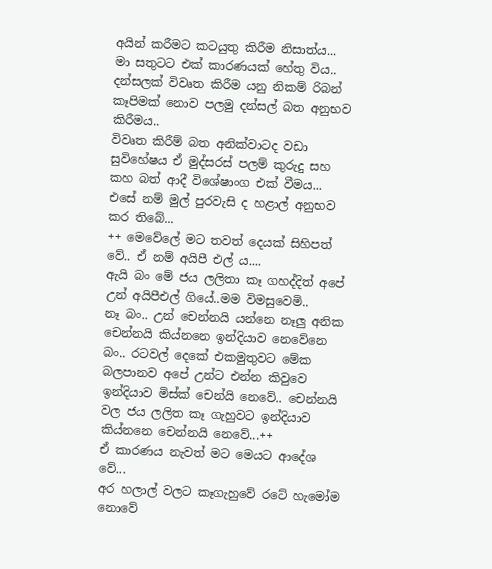අයින් කරීමට කටයුතු කිරීම නිසාත්ය...
මා සතුටට එක් කාරණයක් ‍හේතු විය..
දන්සලක් විවෘත කිරීම යනු නිකම් රිබන් කෑපිමක් නොව පලමු දන්සල් බත අනුභව කිරීමය..
විවෘත කිරීම් බත අනික්වාටද වඩා සුවිහේෂය ඒ මුද්සරස් පලම් කුරුදු සහ කහ බත් ආදී විශේෂාංග එක් වීමය...
එසේ නම් මුල් පුරවැසි ද හළාල් අනුභව කර තිබේ...
++ මෙවේලේ මට තවත් දෙයක් සිහිපත් වේ.. ඒ නම් අයිපී එල් ය....
ඇයි බං මේ ජය ලලිතා කෑ ගහද්දිත් අපේ උන් අයිපීඑල් ගියේ..මම විමසුවෙමි..
නෑ බං.. උන් චෙන්නයි යන්නෙ නෑලු අනික චෙන්නයි කිය්නනෙ ඉන්දියාව නෙවේනෙ බං.. රටවල් දෙකේ එකමුතුවට මේක බලපානව අපේ උන්ට එන්න කිවුවෙ ඉන්දියාව මිස්ක් චෙන්යි නෙවේ.. චෙන්නයි වල ජය ලලිත කෑ ගැහුවට ඉන්දියාව කිය්නනෙ චෙන්නයි නෙවේ...++
ඒ කාරණය නැවත් මට මෙයට ආදේශ වේ...
අර හලාල් වලට කෑගැහුවේ රටේ හැමෝම නොවේ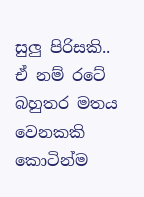සුලු පිරිසකි.. ඒ නම් රටේ බහුතර මතය වෙනකකි කොටින්ම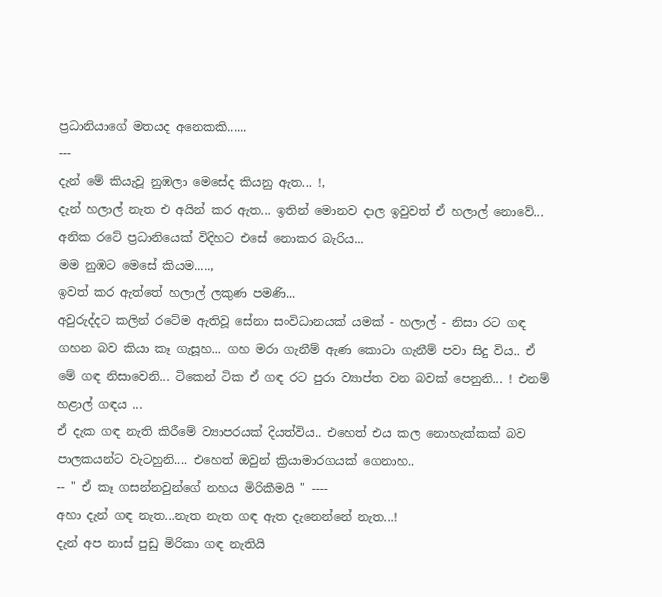ප්‍රධානියාගේ මතයද අනෙකකි......
---
දැන් මේ කියැවූ නුඹලා මෙසේද කියනු ඇත... !,
දැන් හලාල් නැත එ අයින් කර ඇත... ඉතින් මොනව දාල ඉවුවත් ඒ හලාල් නොවේ...
අනික රටේ ප්‍රධානියෙක් විදිහට එ‍සේ ‍නොකර බැරිය...
මම නුඹට මෙසේ කියම.....,
ඉවත් කර ඇත්තේ හලාල් ලකුණ පමණි...
අවුරුද්දට කලින් රටේම ඇතිවූ සේනා සංවිධානයක් යමක් - හලාල් - නිසා රට ගඳ ගහන බව කියා කෑ ගැසූහ... ගහ මරා ගැනීම් ඇණ කොටා ගැනීම් පවා සිදු විය.. ඒ මේ ගඳ නිසාවෙනි... ටිකෙන් ටික ඒ ගඳ රට පුරා ව්‍යාප්ත වන බවක් පෙනුනි... ! එනම් හළාල් ගඳය ...
ඒ දැක ගඳ නැති කිරී‍මේ ව්‍යාපරයක් දියත්විය.. එහෙත් එය කල නොහැක්කක් බව පාලකයන්ට වැටහුනි.... එහෙත් ඔවුන් ක්‍රියාමාරගයක් ගෙනාහ..
-- " ඒ කෑ ගසන්නවුන්ගේ නහය මිරිකීමයි " ----
අහා දැන් ගඳ නැත...නැත නැත ගඳ ඇත දැනෙන්නේ නැත...!
දැන් අප නාස් පුඩු මිරිකා ගඳ නැතියි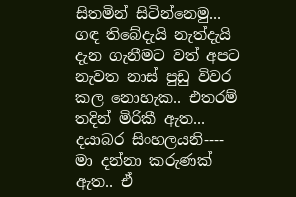සිතමින් සිටින්නෙමු... ගඳ තිබේදැයි නැත්දැයි දැන ගැනීමට වත් අපට නැවත නාස් පුඩු විවර කල නොහැක.. එතරම් තදින් මිරිකී ඇත...
දයාබර සිංහලයනි----
මා දන්නා කරුණක් ඇත.. ඒ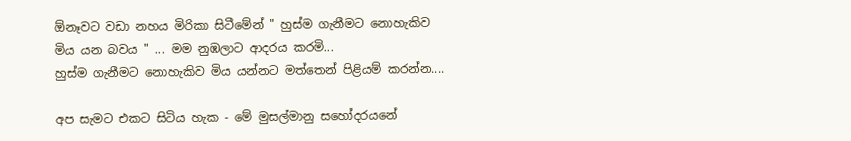ඕනෑවට වඩා නහය මිරිකා සිටීමේන් " හුස්ම ගැනීමට නොහැකිව මිය යන බවය " ... මම නුඹලාට ආදරය කරමි...
හුස්ම ගැනීමට නොහැකිව මිය යන්නට මත්තෙන් පිළියම් කරන්න....

අප සැමට එකට සිටිය හැක - මේ මුසල්මානු සහෝදරයනේ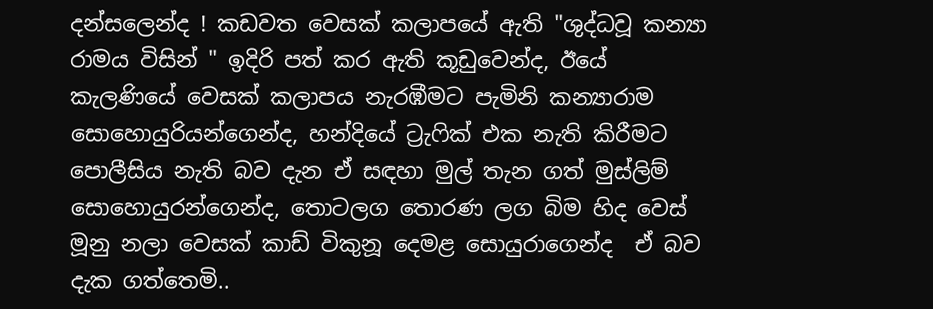දන්සලෙන්ද ! කඩවත වෙසක් කලා‍පයේ ඇති "ශුද්ධවූ කන්‍යා රාමය විසින් " ඉදිරි පත් කර ඇති කූඩුවෙන්ද, ඊයේ කැලණියේ වෙසක් කලාපය නැරඹීමට පැමිනි කන්‍යාරාම සොහොයුරියන්ගෙන්ද, හන්දියේ ට්‍රැෆික් එක නැති කිරීමට පොලීසිය නැති බව දැන ඒ සඳහා මුල් තැන ගත් මුස්ලිම් සොහොයුරන්ගෙන්ද, තොටලග තොරණ ලග බිම හිද වෙස් මූනු නලා වෙසක් කාඩ් විකුනූ දෙමළ සොයුරාගෙන්ද  ඒ බව දැක ගත්තෙමි..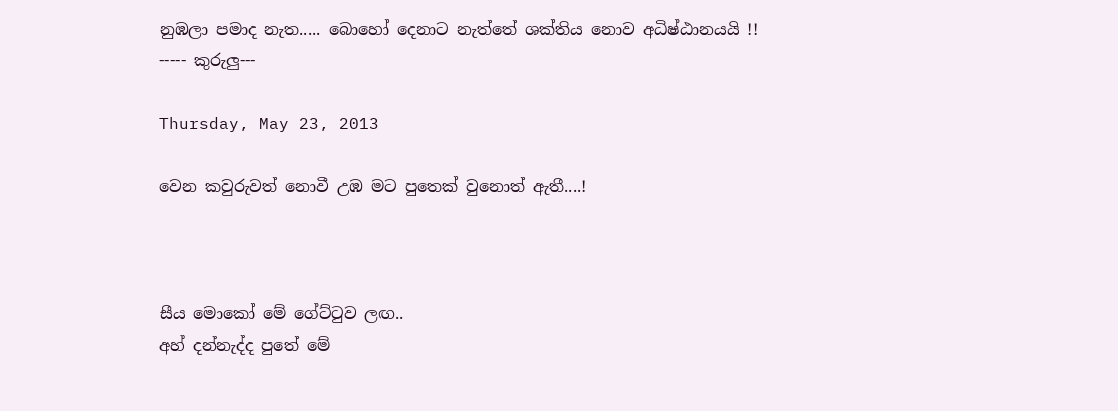නුඹලා පමාද නැත..... බොහෝ දෙනාට නැත්තේ ශක්තිය නොව අධිෂ්ඨානයයි !!
----- කුරුලු---

Thursday, May 23, 2013

වෙන කවුරුවත් නොවී උඹ මට පුතෙක් වුනොත් ඇතී....!



සීය මොකෝ මේ ගේට්ටුව ලඟ..
අහ් දන්නැද්ද පුතේ මේ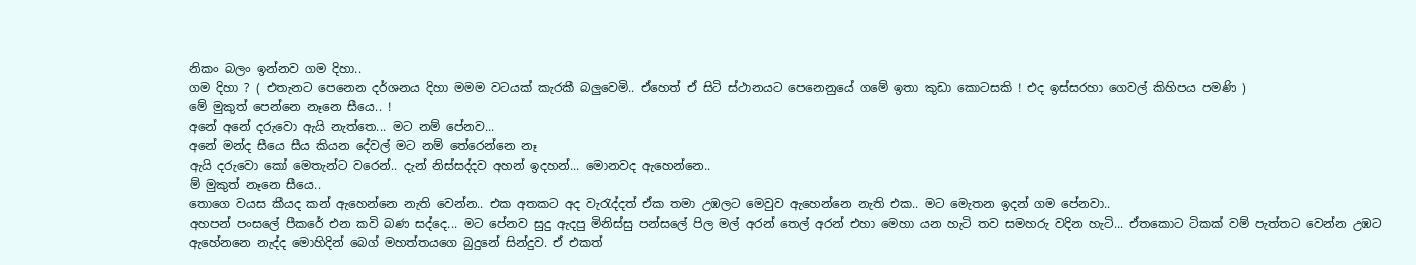නිකං බලං ඉන්නව ගම දිහා..
ගම දිහා ? ( එතැනට පෙනෙන දර්ශනය දිහා මමම වටයක් කැරකී බලුවෙමි.. ඒහෙත් ඒ සිටි ස්ථානයට පෙනෙ‍නුයේ ගමේ ඉතා කුඩා කොටසකි ! එද ඉස්සරහා ගෙවල් කිහිපය පමණි )
මේ මුකුත් පෙන්නෙ නෑනෙ සීයෙ.. !
අනේ අනේ දරුවො ඇයි නැත්තෙ... මට නම් පේනව...
අනේ මන්ද සීයෙ සීය කියන දේවල් මට නම් තේරෙන්නෙ නෑ
ඇයි දරුවො කෝ මෙතැන්ට වරෙන්.. දැන් නිස්සද්දව අහන් ඉදහන්... මොනවද ඇහෙන්නෙ..
ම් මුකුත් නෑනෙ සීයෙ..
තොගෙ වයස කීයද කන් ඇහෙන්න‍ෙ නැති වෙන්න.. එක අතකට අද වැරැද්දත් ඒක තමා උඹලට මෙවුව ඇහෙන්නෙ නැති එක.. මට මෙැතන ඉදන් ගම පේනවා..
අහපන් පංසලේ පීකරේ එන කවි බණ සද්දෙ... මට පේනව සුදු ඇදපු මිනිස්සු පන්සලේ පිල මල් අරන් තෙල් අරන් එහා මෙහා යන හැටි තව සමහරු වදින හැටි... ඒතකොට ටිකක් වම් පැත්තට වෙන්න උඹට ඇහේනනෙ නැද්ද මොහිදින් බෙග් මහත්තයගෙ බුදුනේ සින්දුව. ඒ එකත්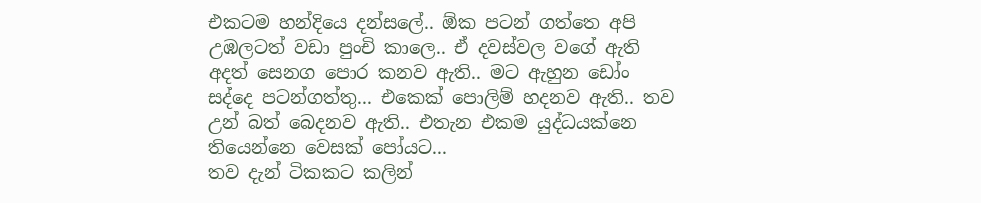එකටම හන්දියෙ දන්සලේ.. ඕක පටන් ගත්තෙ අපි උඹලටත් වඩා පුංචි කාලෙ.. ඒ දවස්වල වගේ ඇති අදත් සෙනග පොර කනව ඇති.. මට ඇහුන ඩෝං සද්දෙ පටන්ගත්තු... එකෙක් පොලිම් හදනව ඇති.. තව උන් බත් බෙදනව ඇති.. එතැන එකම යුද්ධයක්නෙ තියෙන්නෙ වෙසක් පෝයට...
තව දැන් ටිකකට කලින්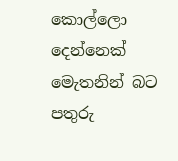කොල්ලො දෙන්නෙක් මෙැතනින් බට පතුරු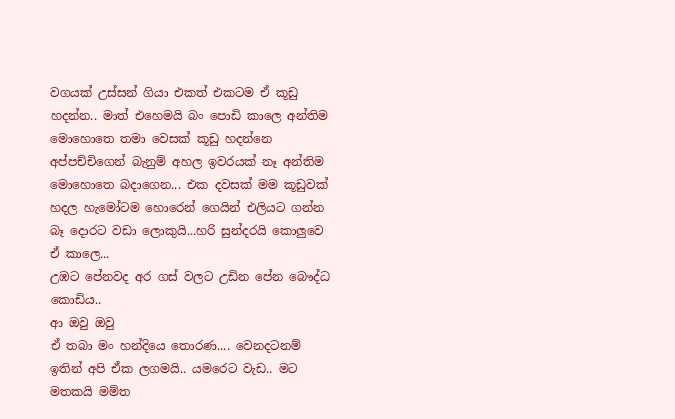වගයක් උස්සන් ගියා එකත් එකටම ඒ කූඩු හදන්න.. මාත් එහෙමයි බං පොඩි කාලෙ අන්තිම මොහොතෙ තමා වෙසක් කූඩු හදන්නෙ අප්පච්චිගෙන් බැනුම් අහල ඉවරයක් නෑ අන්තිම මොහොතෙ බදාගෙන... එක දවසක් මම කූඩුවක් හදල හැමෝටම හොරෙන් ගෙයින් එලියට ගන්න බෑ දොරට වඩා ලොකුයි...හරි සුන්දරයි කොලුවෙ ඒ කාලෙ...
උඹට පේනවද අර ගස් වලට උඩින පේන බෞද්ධ කොඩිය..
ආ ඔවු ඔවු
ඒ තබා මං හන්දියෙ තොරණ.... වෙනදටනම් ඉතින් අපි ඒක ලගමයි.. යමරෙට වැඩ.. මට මතකයි මම්ත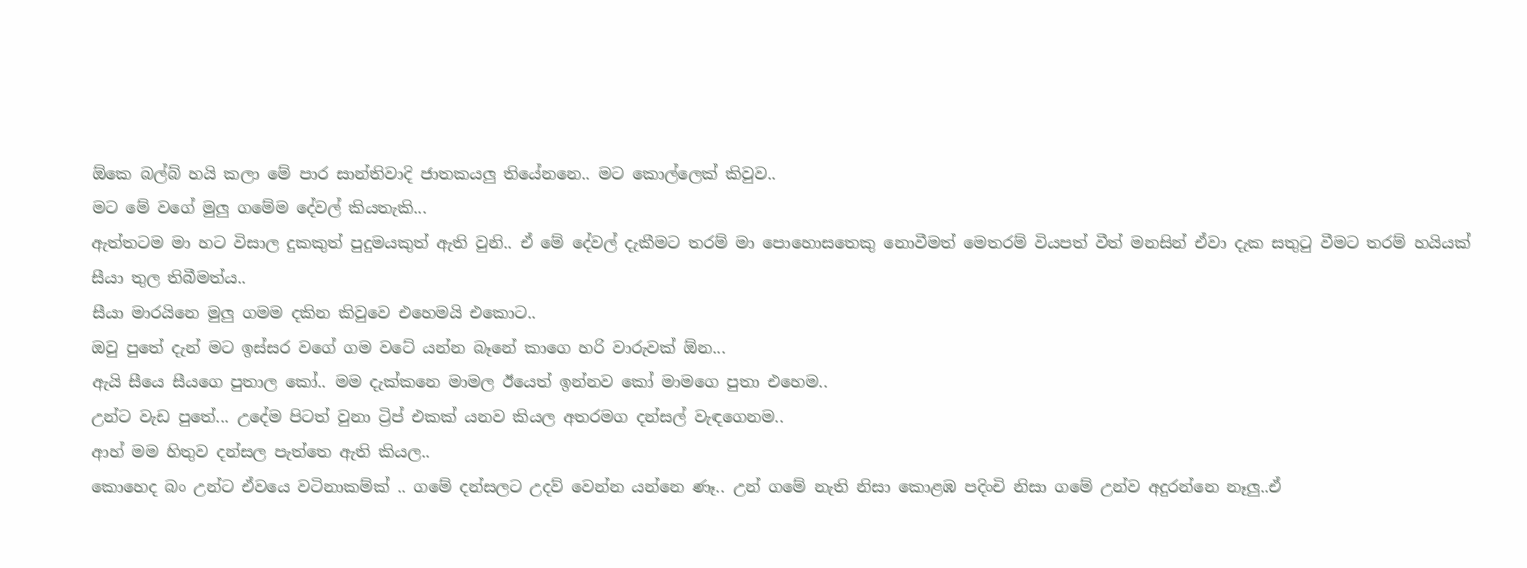ඕකෙ බල්බ් හයි කලා මේ පාර සාන්තිවාදි ජාතකයලු තියේනනෙ.. මට කොල්ලෙක් කිවුව..
මට මේ වගේ මුලු ගමේම දේවල් කියතැකි...
ඇත්තටම මා හට විසාල දුකකුත් පුදුමයකුත් ඇති වුනි.. ඒ මේ දේවල් දැකීමට තරම් මා පොහොසතෙකු නොවීමත් මෙතරම් වියපත් වීත් මනසින් ඒවා දැක සතුටු වීමට තරම් හයියක් සීයා තුල තිබීමත්ය..
සීයා මාරයිනෙ මුලු ගමම දකින කිවුවෙ එහෙමයි එකොට..
ඔවු පුතේ දැන් මට ඉස්සර වගේ ගම ව‍ටේ යන්න බෑනේ කාගෙ හරි වාරුවක් ඕන...
ඇයි සීයෙ සීයගෙ පුතාල කෝ.. මම දැක්කනෙ මාමල ඊයෙත් ඉන්නව කෝ මාමගෙ පුතා එහෙම..
උන්ට වැඩ පුතේ... උදේම පිටත් වුනා ට්‍රිප් එකක් යනව කියල අතරමග දන්සල් වැඳගෙනම..
ආහ් මම හිතුව දන්සල පැත්තෙ ඇති කියල..
කොහෙද බං උන්ට ඒවයෙ වටිනාකම්ක් .. ගමේ දන්සලට උදව් වෙන්න යන්නෙ ණෑ.. උන් ගමේ නැති නිසා කොළඹ පදිංචි නිසා ගමේ උන්ව අදුරන්නෙ නෑලු..ඒ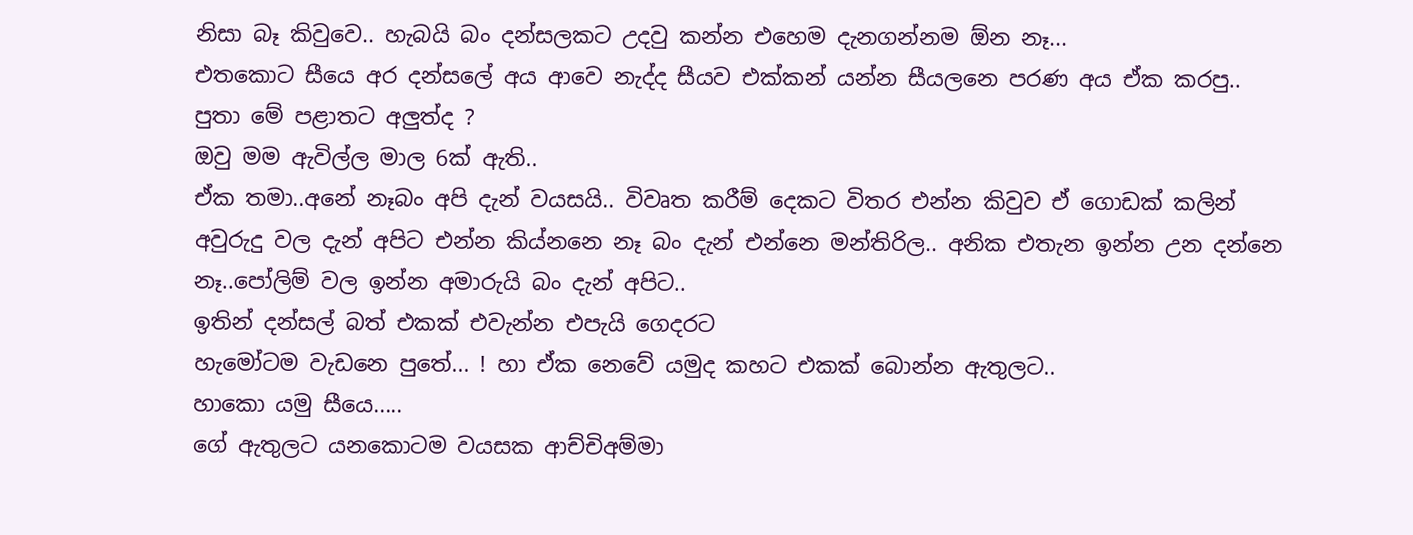නිසා බෑ කිවුවෙ.. හැබයි බං දන්සලකට උදවු කන්න එහෙම දැනගන්නම ඕන නෑ...
එතකොට සීයෙ අර දන්සලේ අය ආවෙ නැද්ද සීයව එක්කන් යන්න සීයලනෙ පරණ අය ඒක කරපු..
පුතා මේ පළාතට අලුත්ද ?
ඔවු මම ඇවිල්ල මාල 6ක් ඇති..
ඒක තමා..අනේ නෑබං අපි දැන් වයසයි.. විවෘත කරීම් දෙකට විතර එන්න කිවුව ඒ ගොඩක් කලින් අවුරුදු වල දැන් අපිට එන්න කිය්නනෙ නෑ බං දැන් එන්නෙ මන්තිරිල.. අනික එතැන ඉන්න උන දන්නෙ නෑ..පෝලිම් වල ඉන්න අමාරුයි බං දැන් අපිට..
ඉතින් දන්සල් බත් එකක් එවැන්න එපැයි ගෙදරට
හැමෝටම වැඩනෙ පුතේ... ! හා ඒක නෙවේ යමුද කහට එකක් බොන්න ඇතුලට..
හාකො යමු සීයෙ.....
ගේ ඇතුලට යනකොටම වයසක ආච්චිඅම්මා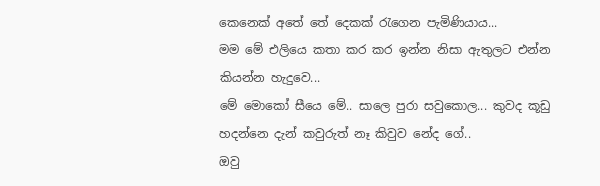කෙනෙක් අතේ තේ දෙකක් රැගෙන පැමිණියාය...
මම මේ එලියෙ කතා කර කර ඉන්න නිසා ඇතුලට එන්න කියන්න හැදුවෙ...
මේ මොකෝ සීයෙ මේ.. සාලෙ පුරා සවුකොල... කුවද කූඩු හදන්නෙ දැන් කවුරුත් නෑ කිවුව නේද ගේ..
ඔවු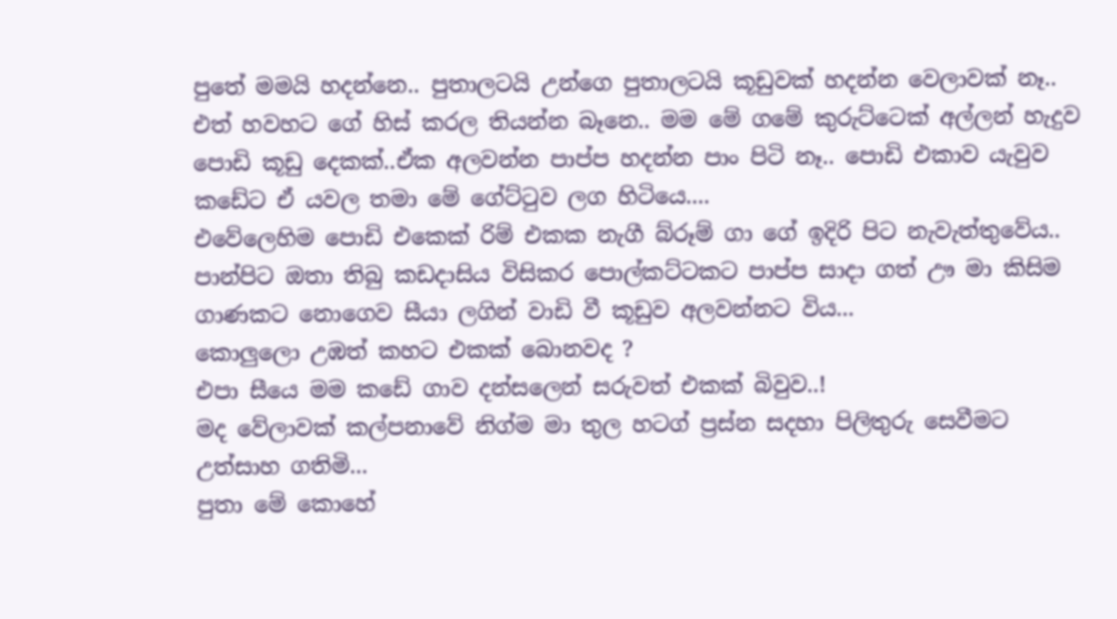පුතේ මමයි හදන්නෙ.. පුතාලටයි උන්ගෙ පුතාලටයි කූඩුවක් හදන්න වෙලාවක් නෑ..
එත් හවහට ගේ හිස් කරල තියන්න බෑනෙ.. මම මේ ගමේ කුරුට්ටෙක් අල්ලන් හැදුව පොඩි කූඩු දෙකක්..ඒක අලවන්න පාප්ප හදන්න පාං පිටි නෑ.. පොඩි එකාව යැවුව කඩේට ඒ යවල තමා මේ ගේට්ටුව ලග හිටියෙ....
එවේලෙහිම පොඩි එකෙක් රිම් එකක නැගී බ්රූම් ගා ගේ ඉදිරි පිට නැවැත්තුවේය.. පාන්පිට ඔතා තිබු කඩදාසිය විසිකර පොල්කට්ටකට පාප්ප සාදා ගත් ඌ මා කිසිම ගාණකට නොගෙව සීයා ලගින් වාඩි වී කූඩුව අලවන්නට විය...
කොලුලො උඹත් කහට එකක් බොනවද ?
එපා සීයෙ මම කඩේ ගාව දන්සලෙන් සරුවත් එකක් බිවුව..!
මද වේලාවක් කල්පනාවේ නිග්ම මා තුල හටග් ප්‍රස්න සදහා පිලිතුරු සෙවීමට උත්සාහ ගතිමි...
පුතා මේ කොහේ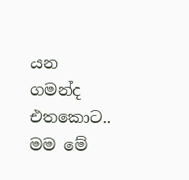යන ගමන්ද එතකොට..
මම මේ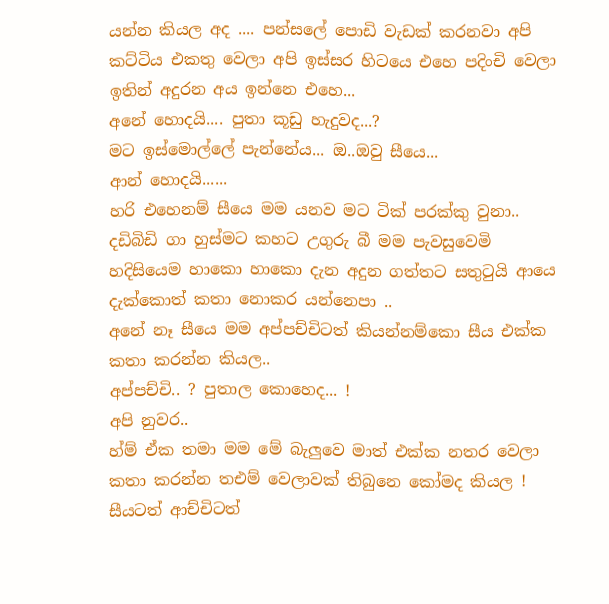යන්න කියල අද .... පන්සලේ ‍පොඩි වැඩක් කරනවා අපි කට්ටිය එකතු වෙලා අපි ඉස්සර හිටයෙ එහෙ පදිංචි වෙලා ඉතින් අදුරන අය ඉන්නෙ එහෙ...
අනේ හොදයි.... පුතා කූඩු හැදුවද...?
මට ඉස්මොල්ලේ පැන්නේය... ඔ..ඔවු සීයෙ...
ආන් හොදයි......
හරි එහෙනම් සීයෙ මම යනව මට ටික් පරක්කු වුනා.. දඩිබිඩි ගා හුස්මට කහට උගුරු බී මම පැවසුවෙමි
හදිසියෙම හාකො හාකො දැන අදුන ගත්තට සතුටුයි ආයෙ දැක්කොත් කතා නොකර යන්නෙපා ..
අනේ නෑ සීයෙ මම අප්පච්චිටත් කියන්නම්කො සීය එක්ක කතා කරන්න කියල..
අප්පච්චි.. ? පුතාල කොහෙද... !
අපි නුවර..
හ්ම් ඒක තමා මම මේ බැලුවෙ මාත් එක්ක නතර වෙලා කතා කරන්න තඑම් වෙලාවක් තිබුනෙ කෝමද කියල !
සීයටත් ආච්චිටත්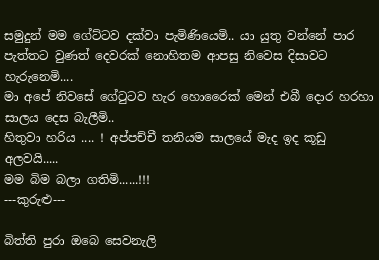සමුදුන් මම ගේට්ටව දක්වා පැමිණියෙමි.. යා යුතු වන්නේ පාර පැත්තට වුණත් දෙවරක් නොහිතම ආපසු නිවෙස දිසාවට හැරුනෙමි....
මා අපේ නිවසේ ගේටුටව හැර හොරෛක් මෙන් එබී දොර හරහා සාලය දෙස බැලීමි..
හිතුවා හරිය .... ! අප්පච්චී තනියම සාලයේ මැද ඉද කූඩු අලවයි.....
මම බිම බලා ගතිමි......!!!
---කුරුළු---

බිත්ති පුරා ඔබෙ සෙවනැලි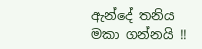ඇන්දේ තනිය මකා ගන්නයි !!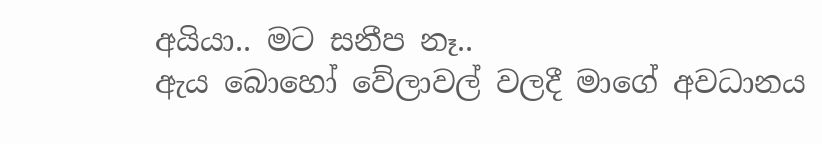අයියා.. මට සනීප නෑ..
ඇය බොහෝ වේලාවල් වලදී මාගේ අවධානය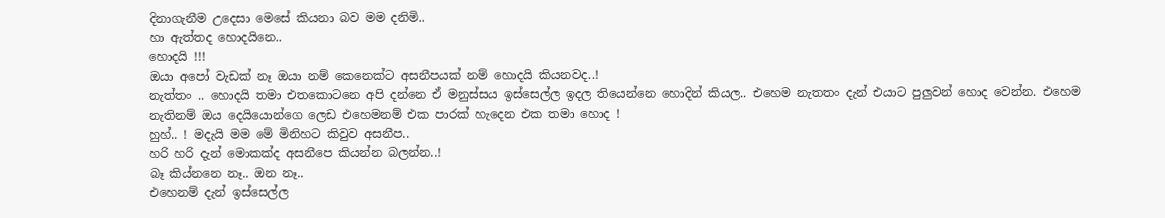දිනාගැනීම උදෙසා මෙසේ කියනා බව මම දනිමි..
හා ඇත්තද හොදයිනෙ..
හොදයි !!!
ඔයා අපෝ වැඩක් නෑ ඔයා නම් කෙනෙක්ට අසනීපයක් නම් හොදයි කියනවද..!
නැත්තං .. හොදයි තමා එතකොටනෙ අපි දන්නෙ ඒ මනුස්සය ඉස්සෙල්ල ඉදල තියෙන්නෙ හොදින් කියල.. එහෙම නැතතං දැන් එයාට පුලුවන් හොද වෙන්න. එහෙම නැතිනම් ඔය දෙයියොන්ගෙ ලෙඩ එහෙමනම් එක පාරක් හැදෙන එක තමා හොද !
හුහ්.. ! මදැයි මම මේ මිනිහට කිවුව අසනීප..
හරි හරි දැන් මොකක්ද අසනීපෙ කියන්න බලන්න..!
බෑ කිය්නනෙ නෑ.. ඔන නෑ..
එහෙනම් දැන් ඉස්සෙල්ල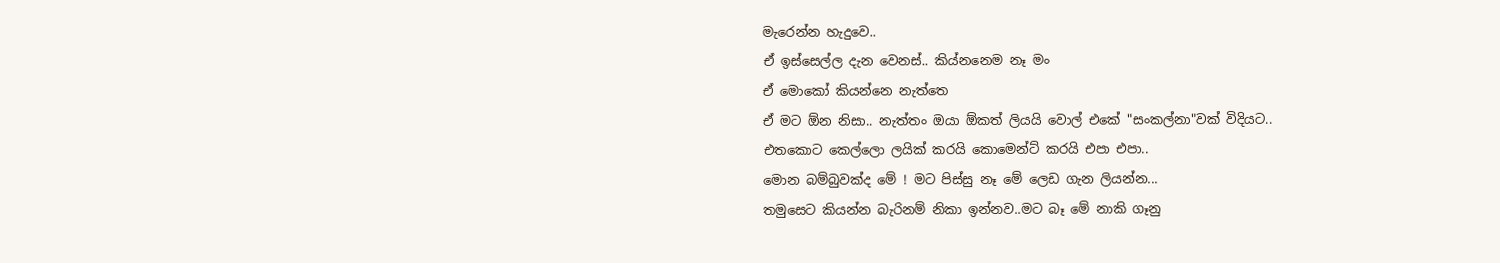මැරෙන්න හැදුවෙ..
ඒ ඉස්සෙල්ල දැන වෙනස්.. කිය්නනෙම නෑ මං
ඒ මොකෝ කියන්නෙ නැත්තෙ
ඒ මට ඕන නිසා.. නැත්තං ඔයා ඕකත් ලියයි වොල් එකේ "සංකල්නා"වක් විදියට..
එතකොට කෙල්ලො ලයික් කරයි කොමෙන්ට් කරයි එපා එපා..
මොන බම්බුවක්ද මේ ! මට පිස්සු නෑ මේ ලෙඩ ගැන ලියන්න...
තමුසෙට කියන්න බැරිනම් නිකා ඉන්නව..මට බෑ මේ නාකි ගෑනු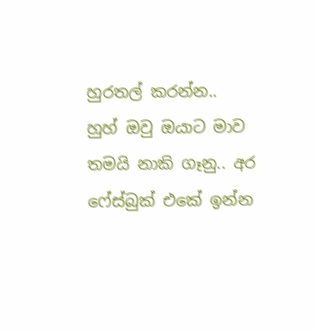හුරතල් කරන්න..
හුහ් ඔවු ඔයාට මාව තමයි නාකි ගෑනු.. අර ෆේස්බුක් එකේ ඉන්න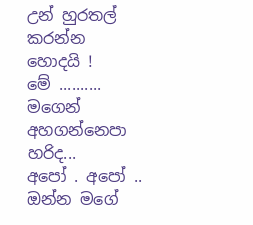උන් හුරතල් කරන්න හොදයි !
මේ .......... මගෙන් අහගන්නෙපා හරිද...
අපෝ . අපෝ .. ඔන්න මගේ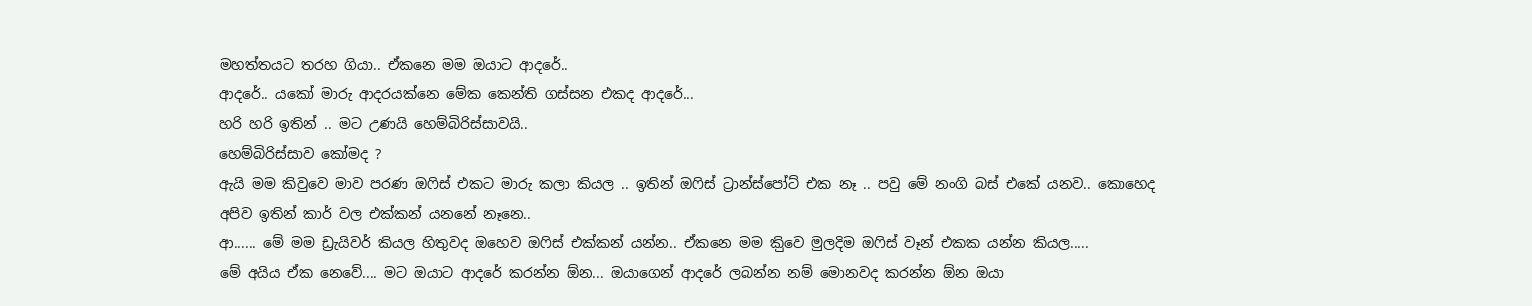මහත්තයට තරහ ගියා.. ඒකනෙ මම ඔයාට ආදරේ..
ආදරේ.. යකෝ මාරු ආදරයක්නෙ මේක කෙන්ති ගස්සන එකද ආදරේ...
හරි හරි ඉතින් .. මට උණයි හෙම්බිරිස්සාවයි..
හෙම්බිරිස්සාව කෝමද ?
ඇයි මම කිවුවෙ මාව පරණ ඔෆිස් එකට මාරු කලා කියල .. ඉතින් ඔෆිස් ට්‍රාන්ස්පෝට් එක නෑ .. පවු මේ නංගි බස් එකේ යනව.. කොහෙද අපිව ඉතින් කාර් වල එක්කන් යනනේ නෑනෙ..
ආ...... මේ මම ඩ්‍රැයිවර් කියල හිතුවද ඔහෙව ඔෆිස් එක්කන් යන්න.. ඒකනෙ මම කිුවෙ මුලදිම ඔෆිස් වෑන් එකක යන්න කියල.....
මේ අයිය ඒක නෙවේ.... මට ඔයාට ආදරේ කරන්න ‍ඕන... ඔයාගෙන් ආදරේ ලබන්න නම් මොනවද කරන්න ඕන ඔයා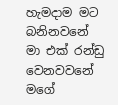හැමදාම මට බනිනවනේ මා එක් රන්ඩු වෙනවවනේ මගේ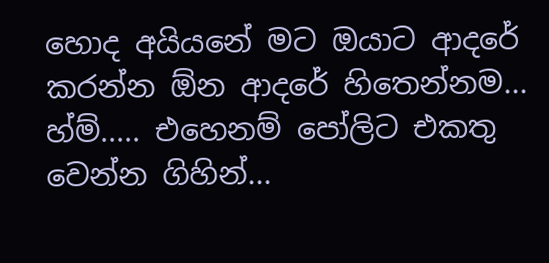හොද අයියනේ මට ඔයාට ආදරේ කරන්න ඕන ආදරේ හිතෙන්නම...
හ්ම්..... එහෙනම් පෝලිට එකතු වෙන්න ගිහින්...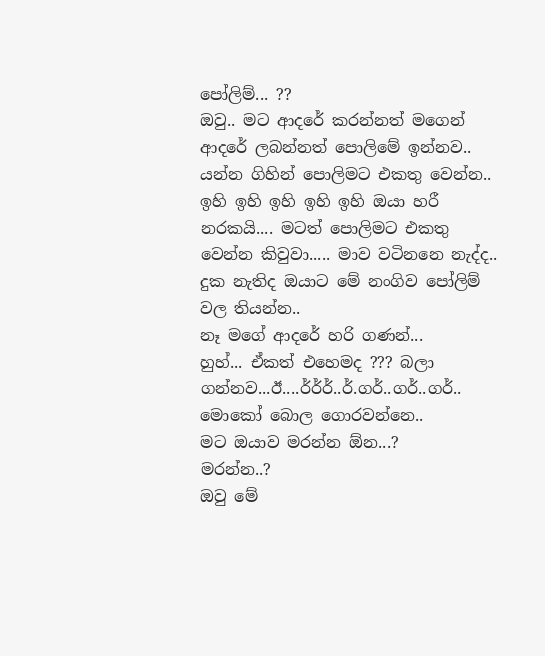පෝලිම්... ??
ඔවු.. මට ආදරේ කරන්නත් මගෙන් ආදරේ ලබන්නත් පොලිමේ ඉන්නව.. යන්න ගිහින් පොලිමට එකතු වෙන්න..
ඉහි ඉහි ඉහි ඉහි ඉහි ඔයා හරී නරකයි.... මටත් පොලිමට එකතු වෙන්න කිවුවා..... මාව වටිනනෙ නැද්ද.. දුක නැතිද ඔයාට මේ නංගිව පෝලිම් වල තියන්න..
නෑ මගේ ආදරේ හරි ගණන්...
හුහ්... ඒකත් එහෙමද ??? බලා ගන්නව...ඊ....ර්ර්ර්..ර්.ගර්..ගර්..ගර්..
මොකෝ බොල ගොරවන්නෙ..
මට ඔයාව මරන්න ඕන...?
මරන්න..?
ඔවු මේ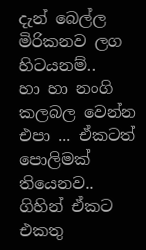දැන් බෙල්ල මිරිකනව ලග හිටයනම්..
හා හා නංගි කලබල වෙන්න එපා ... ඒකටත් පොලිමක් තියෙනව.. ගිහින් ඒකට එකතු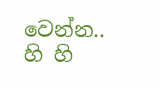වෙන්න..
හි හි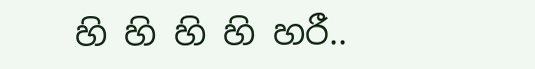හි හි හි හි හරී..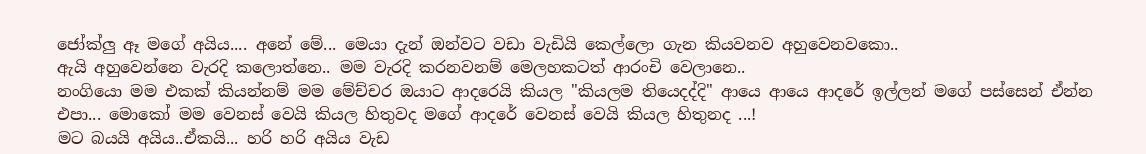ජෝක්ලු ඈ මගේ අයිය.... අනේ මේ... මෙයා දැන් ඔන්වට වඩා වැඩියි කෙල්ලො ගැන කියවනව අහුවෙනවකො..
ඇයි අහුවෙන්නෙ වැරදි කලොත්නෙ.. මම වැරදි කරනවනම් මෙලහකටත් ආරංචි වෙලානෙ..
නංගියො මම එකක් කියන්නම් මම මේච්චර ඔයාට ආදරෙයි කියල "කියලම තියෙදද්දි" ආයෙ ආයෙ ආදරේ ඉල්ලන් මගේ පස්සෙන් ඒන්න එපා... මොකෝ මම වෙනස් වෙයි කියල හිතුවද මගේ ආදරේ වෙනස් වෙයි කියල හිතුනද ...!
මට බයයි අයිය..ඒකයි... හරි හරි අයිය වැඩ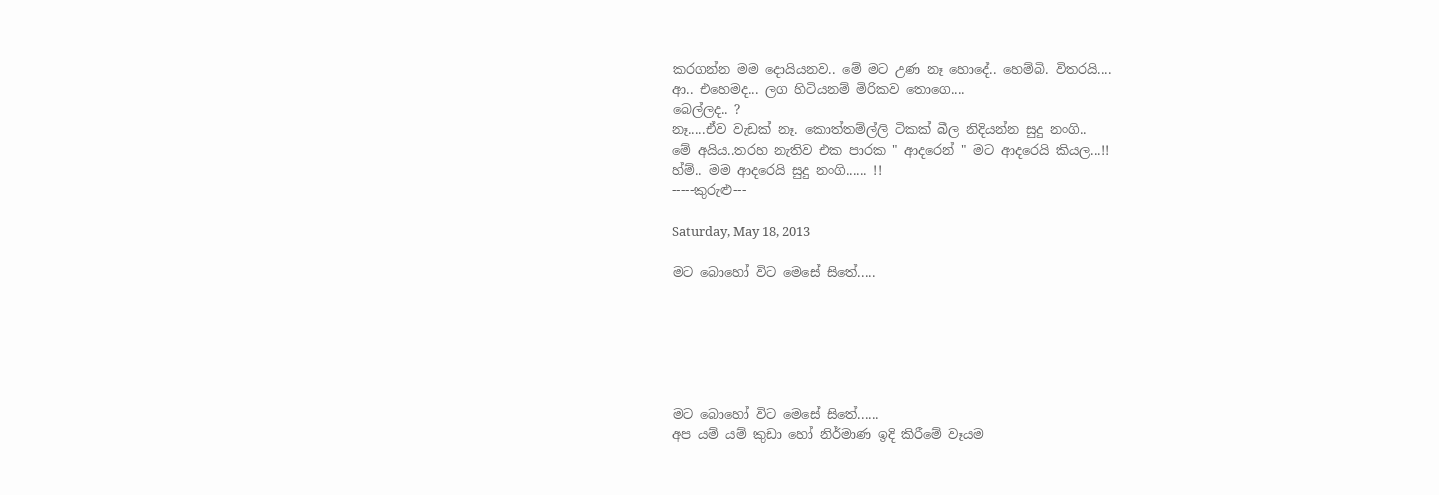කරගන්න මම දොයියනව.. මේ මට උණ නෑ හොදේ.. හෙම්බි. විතරයි....
ආ.. එහෙමද... ලග හිටියනම් මිරිකව තොගෙ....
බෙල්ලද.. ?
නෑ.....ඒව වැඩක් නෑ. කොත්තම්ල්ලි ටිකක් බීල නිදියන්න සුදු නංගි..
මේ අයිය..තරහ නැතිව එක පාරක " ආදරෙන් " මට ආදරෙයි කියල...!!
හ්ම්.. මම ආදරෙයි සුදු නංගි...... !!
-----කුරුළු---

Saturday, May 18, 2013

මට බොහෝ විට මෙසේ සිතේ.....






මට බොහෝ විට මෙසේ සිතේ......
අප යම් යම් කුඩා හෝ නිර්මාණ ඉදි කිරීමේ වෑයම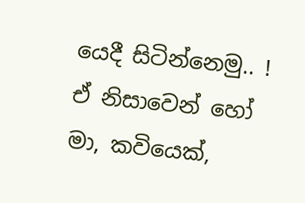යෙදී සිටින්නෙමු.. !
ඒ නිසාවෙන් හෝ මා, කවියෙක්,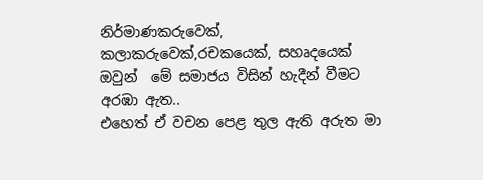නිර්මාණකරුවෙක්, කලාකරුවෙක්,රචකයෙක්, සහෘදයෙක් ඔවුන්  මේ සමාජය විසින් හැදීන් වීමට අරඹා ඇත..
එහෙත් ඒ වචන පෙළ තුල ඇති අරුත මා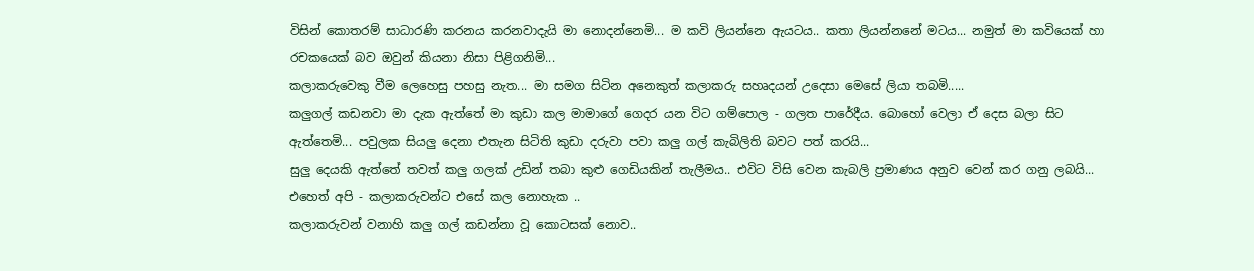විසින් කොතරම් සාධාරණි කරනය කරනවාදැයි මා නොදන්නෙමි... ම කවි ලියන්නෙ ඇයටය.. කතා ලියන්නනේ මටය... නමුත් මා කවියෙක් හා රචකයෙක් බව ඔවුන් කියනා නිසා පිළිගනිමි...
කලාකරුවෙකු වීම ලෙහෙසු පහසු නැත... මා සමග සිටින අනෙකුත් කලාකරු සහෘදයන් උදෙසා මෙසේ ලියා තබමි.....
කලුගල් කඩනවා මා දැක ඇත්තේ මා කුඩා කල මාමාගේ ගෙදර යන විට ගම්පොල - ගලත පාරේදීය. බොහෝ වෙලා ඒ දෙස බලා සිට ඇත්තෙමි... පවුලක සියලු දෙනා එතැන සිටිති කුඩා දරුවා පවා කලු ගල් කැබිලිති බවට පත් කරයි...
සුලු දෙයකි ඇත්තේ තවත් කලු ගලක් උඩින් තබා කුළු ගෙඩියකින් තැලීමය.. එවිට විසි වෙන කැබලි ප්‍රමාණය අනුව වෙන් කර ගනු ලබයි...
එහෙත් අපි - කලාකරුවන්ට එසේ කල නොහැක ..
කලාකරුවන් වනාහි කලු ගල් කඩන්නා වූ කොටසක් නොව..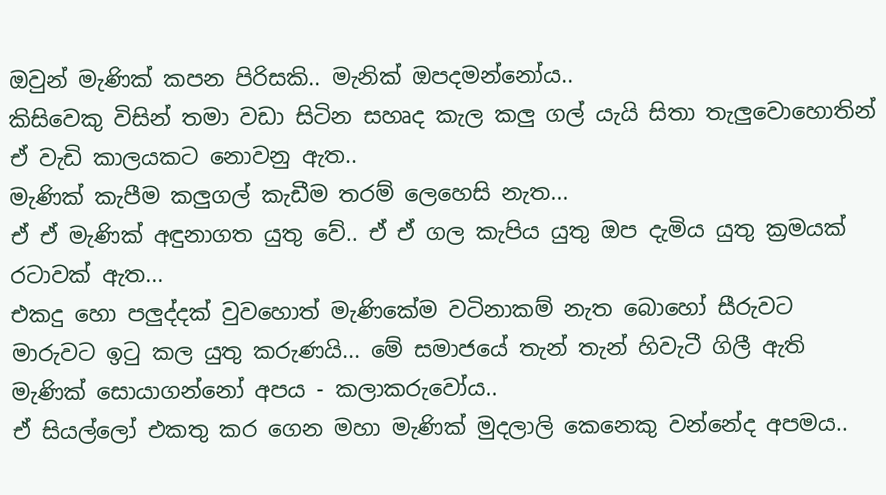ඔවුන් මැණික් කපන පිරිසකි.. මැනික් ඔපදමන්නෝය..
කිසිවෙකු විසින් තමා වඩා සිටින සහෘද කැල කලු ගල් යැයි සිතා තැලුවොහොතින් ඒ වැඩි කාලයකට නොවනු ඇත..
මැණික් කැපීම කලුගල් කැඩීම තරම් ලෙහෙසි නැත...
ඒ ඒ මැණික් අඳුනාගත යුතු වේ.. ඒ ඒ ගල කැපිය යුතු ඔප දැමිය යුතු ක්‍රමයක් රටාවක් ඇත...
එක‍දු හො පලුද්දක් වුවහොත් මැණිකේම වටිනාකම් නැත බොහෝ සීරුවට මාරුවට ඉටු කල යුතු කරුණයි... මේ සමාජයේ තැන් තැන් හිවැටී ගිලී ඇති මැණික් ‍සොයාගන්නෝ අපය - කලාකරුවෝය..
ඒ සියල්ලෝ එකතු කර ගෙන මහා මැණික් මුදලාලි කෙනෙකු වන්නේද අපමය..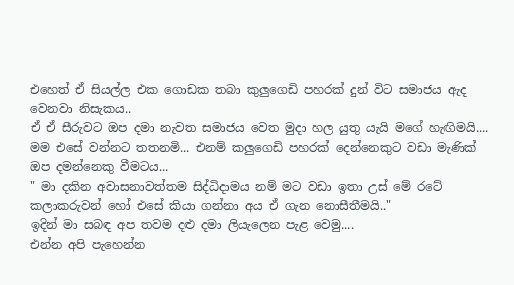එහෙත් ඒ සියල්ල එක ගොඩක තබා කුලුගෙඩි පහරක් දුන් විට සමාජය ඇද වෙනවා නිසැකය..
ඒ ඒ සීරුවට ඔප දමා නැවත සමාජය වෙත මුදා හල යුතු යැයි මගේ හැඟිමයි....
මම එසේ වන්නට තතනමි... එනම් කලුගෙඩි පහරක් දෙන්නෙකුට වඩා මැණික් ඔප දමන්නෙකු වීමටය...
" මා දකින අවාසනාවත්තම සිද්ධිදාමය නම් මට වඩා ඉතා උස් මේ රටේ කලාකරුවන් හෝ එසේ කියා ගන්නා අය ඒ ගැන නොසීතීමයි.."
ඉදින් මා සබඳ අප තවම දළු දමා ලියැලෙන පැළ වෙමු....
එන්න අපි පැහෙන්න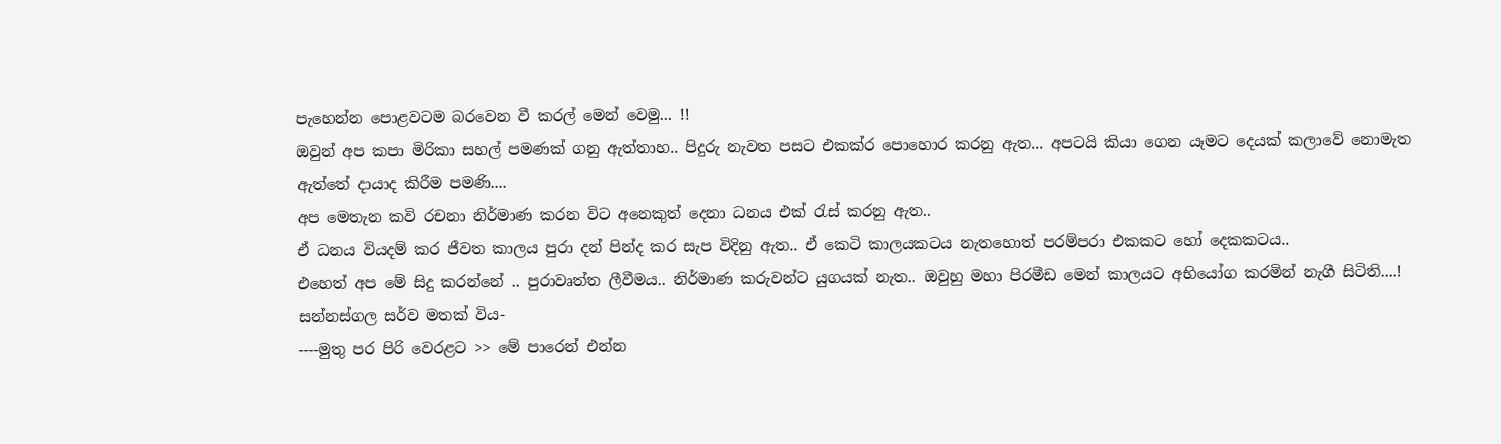පැහෙන්න පොළවටම බරවෙන වී කරල් මෙන් වෙමු... !!
ඔවුන් අප කපා මිරිකා සහල් පමණක් ගනු ඇත්තාහ.. පිදුරු නැවත පසට එකක්ර පොහොර කරනු ඇත... අපටයි කියා ගෙන යෑමට දෙයක් කලාවේ නොමැත ඇත්තේ දායාද කිරීම පමණි....
අප මෙතැන කවි රචනා නිර්මාණ කරන විට අනෙකුත් දෙනා ධනය එක් රැස් කරනු ඇත..
ඒ ධනය වියදම් කර ‍ජීවත කාලය පුරා දන් පින්ද කර සැප විදිනු ඇත.. ඒ කෙටි කාලයකටය නැතහොත් පරම්පරා එකකට හෝ දෙකකටය..
එහෙත් අප මේ සිදු කරන්නේ .. පුරාවෘත්ත ලීවීමය.. නිර්මාණ කරුවන්ට යුගයක් නැත.. ඔවුහු මහා පිරමීඩ මෙන් කාලයට අභියෝග කරමින් නැගී සිටිති....!
සන්නස්ගල සර්ව මතක් විය-
----මුතු පර පිරි වෙරළට >> මේ පාරෙන් එන්න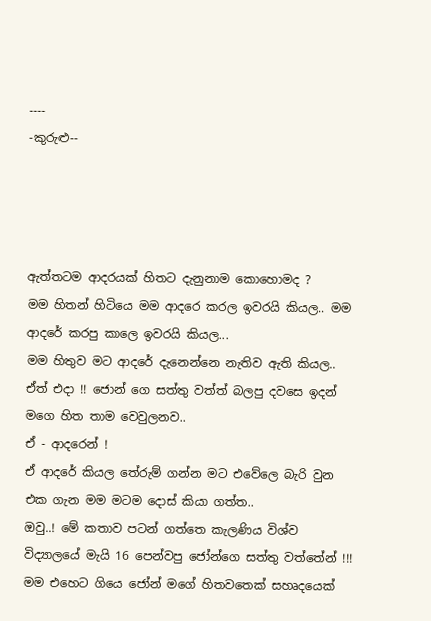----
-කුරුළු--




ඇත්තටම ආදරයක් හිතට දැනුනාම‍ කොහොමද ?
මම හිතන් හිටියෙ මම ආදරෙ කරල ඉවරයි කියල.. මම ආදරේ කරපු කාලෙ ඉවරයි කියල...
මම හිතුව මට ආ‍දරේ දැනෙන්නෙ නැතිව ඇති කියල..
ඒත් එදා !! ජොන් ගෙ සත්තු වත්ත් බලපු දවසෙ ඉදන් මගෙ හිත තාම වෙවුලනව..
ඒ - ආදරෙන් !
ඒ ආදරේ කියල තේරුම් ගන්න මට එවේලෙ බැරි වුන එක ගැන මම මටම දොස් කියා ගත්ත..
ඔවු..! මේ කතාව පටන් ගත්තෙ කැලණිය විශ්ව විද්‍යාලයේ මැයි 16 පෙන්වපු ජෝන්ගෙ සත්තු වත්තේන් !!!
මම එහෙට ගියෙ ජෝන් මගේ හිතවතෙක් සහෘදයෙක්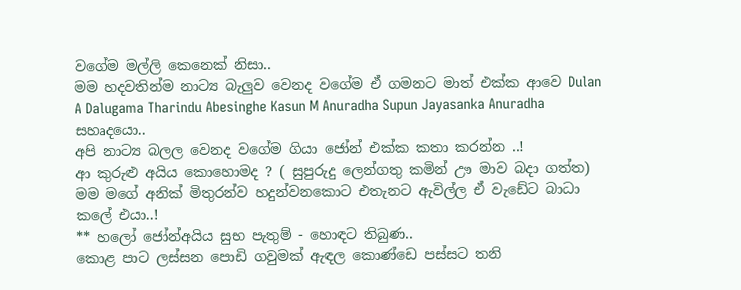වගේම මල්ලි කෙනෙක් නිසා..
මම හදවතින්ම නාට්‍ය බැලුව වෙනද වගේම ඒ ගමනට මාත් එක්ක ආවෙ Dulan A Dalugama Tharindu Abesinghe Kasun M Anuradha Supun Jayasanka Anuradha සහෘදයො..
අපි නාට්‍ය බලල වෙනද වගේම ගියා ජෝන් එක්ක කතා කරන්න ..!
ආ කුරුළු අයිය කොහොමද ? ( සුපුරුදු ලෙන්ගතු කමින් ඌ මාව බදා ගත්ත)
මම මගේ අනික් මිතුරන්ව හදුන්වනකොට එතැනට ඇවිල්ල ඒ වැඩේට බාධා කලේ එයා..!
** හලෝ ජෝන්අයිය සුභ පැතුම් - හොඳට තිබුණ..
කොළ පාට ලස්සන පොඩි ගවුමක් ඇඳල කොණ්ඩෙ පස්සට තනි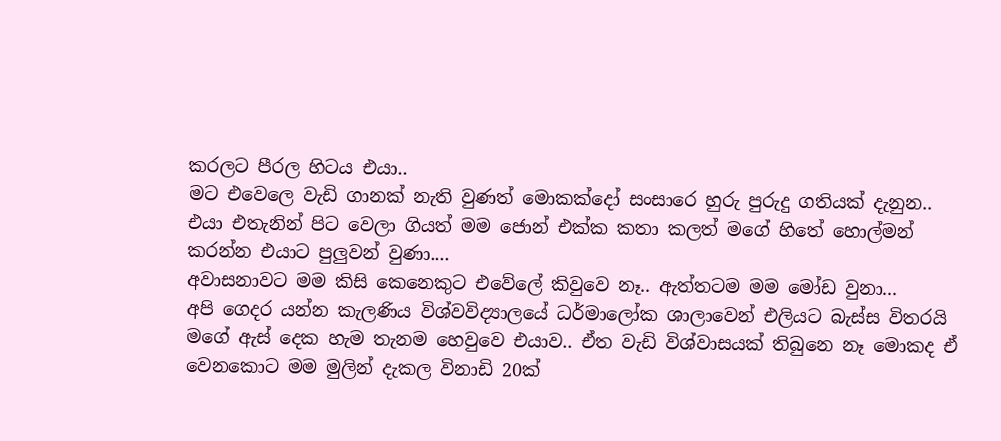කරලට පීරල හිටය එයා..
මට එවෙලෙ වැඩි ගානක් නැති වුණත් මොකක්දෝ සංසාරෙ හුරු පුරුදු ගතියක් දැනුන..
එයා එතැනින් පිට වෙලා ගියත් මම ජොන් එක්ක කතා කලත් මගේ හිතේ හොල්මන් කරන්න එයාට පුලුවන් වුණා....
අවාසනාවට මම කිසි කෙනෙකුට එවේලේ කිවුවෙ නෑ.. ඇත්තටම මම මෝඩ වුනා...
අපි ගෙදර යන්න කැලණිය විශ්වවිද්‍යාලයේ ධර්මාලෝක ශාලාවෙන් එලියට බැස්ස විතරයි මගේ ඇස් දෙක හැම තැනම හෙවුවෙ එයාව.. ඒත වැඩි විශ්වාසයක් තිබුනෙ නෑ මොකද ඒ වෙනකොට මම මුලින් දැකල විනාඩි 20ක්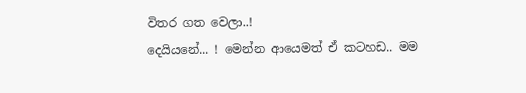විතර ගත වෙලා..!
දෙයියනේ... ! මෙන්න ආයෙමත් ඒ කටහඩ.. මම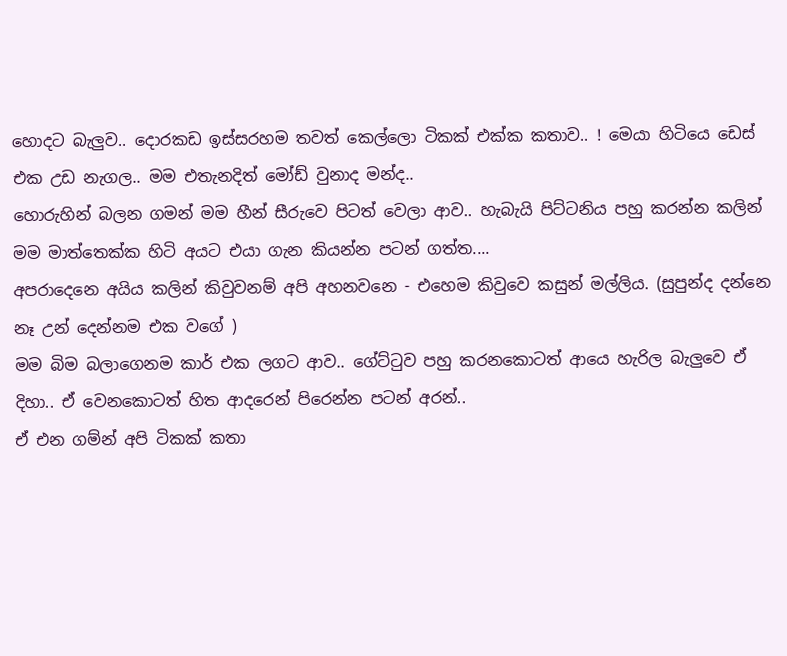හොදට බැලුව.. දොරකඩ ඉස්සරහම තවත් කෙල්ලො ටිකක් එක්ක කතාව.. ! මෙයා හිටියෙ ඩෙස් එක උඩ නැගල.. මම එතැනදිත් මෝඩ් වුනාද මන්ද..
හොරුහින් බලන ගමන් මම හීන් සීරුවෙ පිටත් වෙලා ආව.. හැබැයි පිට්ටනිය පහු කරන්න කලින් මම මාත්තෙක්ක හිටි අයට එයා ගැන කියන්න පටන් ගත්ත....
අපරාදෙනෙ අයිය කලින් කිවුවනම් අ‍පි අහනවනෙ - එහෙම කිවුවෙ කසුන් මල්ලිය. (සුපුන්ද දන්නෙ නෑ උන් දෙන්නම එක වගේ )
මම බිම බලාගෙනම කාර් එක ලගට ආව.. ගේට්ටුව පහු කරනකොටත් ආයෙ හැරිල බැලුවෙ ඒ දිහා.. ඒ වෙනකොටත් හිත ආදරෙන් පිරෙන්න පටන් අරන්..
ඒ එන ගම්න් අපි ටිකක් කතා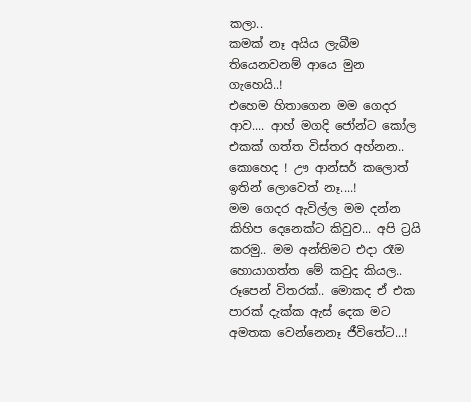කලා..
කමක් නෑ අයිය ලැබීම තියෙනවනම් ආයෙ මුන ගැහෙයි..!
එහෙම හිතාගෙන මම ගෙදර ආව.... ආහ් මගදි ජෝන්ට කෝල එකක් ගත්ත විස්තර අහ්නන.. කොහෙද ! ඌ ආන්සර් කලොත් ඉතින් ලොවෙත් නෑ....!
මම ගෙදර ඇවිල්ල මම දන්න කිහිප දෙනෙක්ට කිවුව... අපි ට්‍රයි කරමු.. මම අන්තිමට එදා රෑම හොයාගත්ත මේ කවුද කියල.. රූපෙන් විතරක්.. මොකද ඒ එක පාරක් දැක්ක ඇස් දෙක මට අමතක වෙන්නෙනෑ ජීවිතේට...!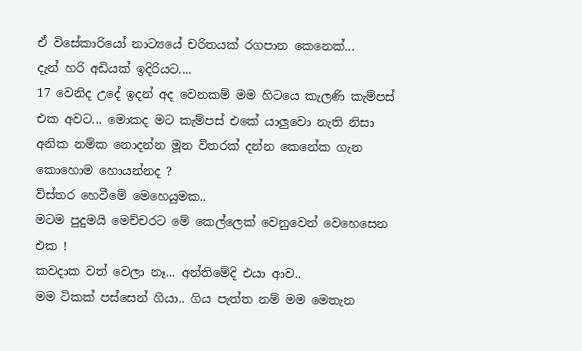ඒ විසේකාරියෝ නාට්‍යයේ චරිතයක් රගපාන කෙනෙක්...
දැන් හරි අඩියක් ඉදිරියට....
17 වෙනිද උදේ ඉදන් අද වෙනකම් මම හිටයෙ කැලණි කැම්පස් එක අවට... මොකද මට කැම්පස් එකේ යාලුවො නැති නිසා අනික නම්ක නොදන්න මූන විතරක් දන්න කෙනේක ගැන  කොහොම හොයන්නද ?
විස්තර හෙවීමේ මෙහෙයුමක..
මටම පුදුමයි මෙච්චරට මේ කෙල්ලෙක් වෙනුවෙන් වෙහෙසෙන එක !
කවදාක වත් වෙලා නෑ... අන්තිමේදි එයා ආව..
මම ටිකක් පස්සෙන් ගියා.. ගිය පැත්ත නම් මම මෙතැන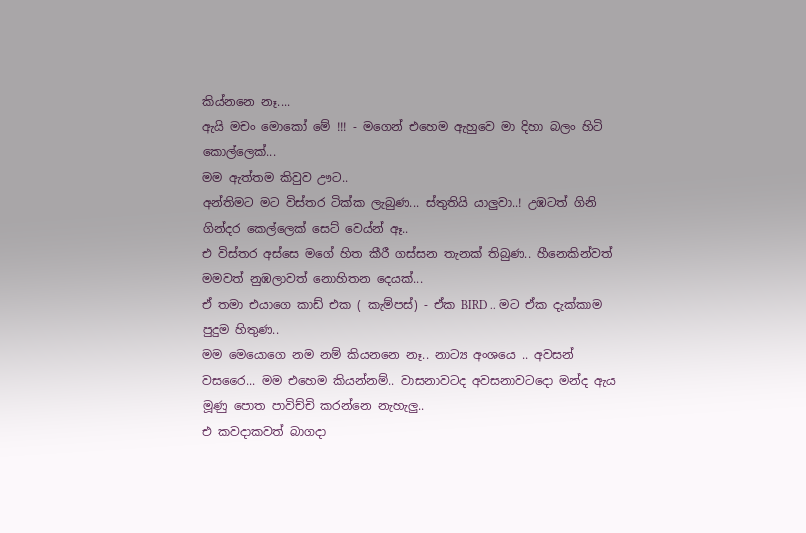කිය්නනෙ නෑ....
ඇයි මචං මොකෝ මේ !!! - මගෙන් එහෙම ඇහුවෙ මා දිහා බලං හිටි කොල්ලෙක්...
මම ඇත්තම කිවුව ඌට..
අන්තිමට මට විස්තර ටික්ක ලැබුණ... ස්තුතියි යාලුවා..! උඹටත් ගිනි ගින්දර කෙල්ලෙක් සෙට් වෙය්න් ඈ..
එ විස්තර අස්සෙ මගේ හිත කීරී ගස්සන තැනක් තිබුණ.. හීනෙකින්වත් මමවත් නුඹලාවත් නොහිතන දෙයක්...
ඒ තමා එයාගෙ කාඩ් එක ( කැම්පස්) - ඒක BIRD .. මට ඒක දැක්කාම පුදුම හිතුණ..
මම මෙයොගෙ නම නම් කියනනෙ නෑ.. නාට්‍ය අංශයෙ .. අවසන් වසරෛ... මම එහෙම කියන්නම්.. වාසනාවට‍ද අවසනාවටදො මන්ද ඇය මූණු පොත පාවිච්චි කරන්නෙ නැහැලු..
එ කවදාකවත් බාගදා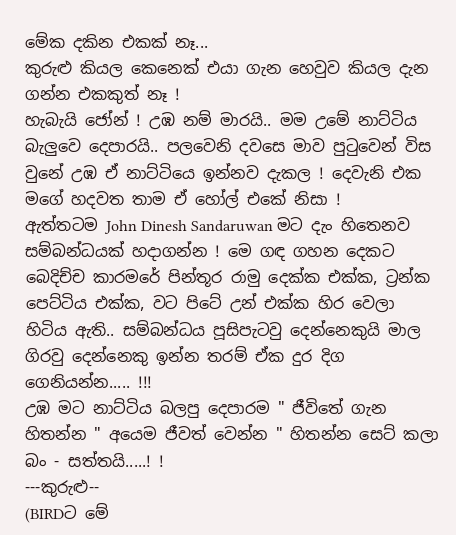මේක දකින එකක් නෑ...
කුරුළු කියල කෙනෙක් එයා ගැන හෙවුව කියල දැන ගන්න එකකුත් නෑ !
හැබැයි ජෝන් ! උඹ නම් මාරයි.. මම උමේ නාට්ටිය බැලුවෙ දෙපාරයි.. පලවෙනි දවසෙ මාව පුටුවෙන් විස වුනේ උඹ ඒ නාට්ටියෙ ඉන්නව දැකල ! දෙවැනි එක මගේ හදවත තාම ඒ හෝල් එකේ නිසා !
ඇත්තටම John Dinesh Sandaruwan මට දැං හිතෙනව සම්බන්ධයක් හදාගන්න ! මෙ ගඳ ගහන දෙකට බෙදිච්ච කාරමරේ පින්තූර රාමු දෙක්ක එක්ක, ට්‍රන්ක පෙට්ටිය එක්ක, වට පිටේ උන් එක්ක හිර වෙලා හිටිය ඇති.. සම්බන්ධය පූසිපැටවු දෙන්නෙකුයි මාල ගිරවු දෙන්නෙකු ඉන්න තරම් ඒක දුර දිග ගෙනියන්න..... !!!
උඹ මට නාට්ටිය බලපු දෙපාරම " ජීවිතේ ගැන හිතන්න " අයෙම ජීවත් වෙන්න " හිතන්න සෙට් කලා බං - සත්තයි.....! !
---කුරුළු--
(BIRDට මේ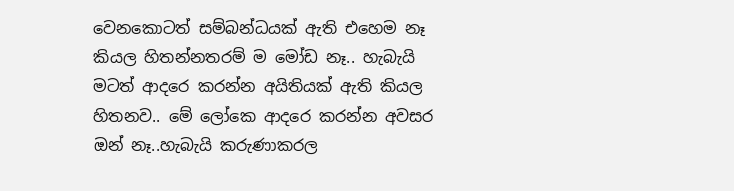වෙනකොටත් සම්බන්ධයක් ඇති එහෙම නෑ කියල හිතන්නතරම් ම මෝඩ නෑ.. හැබැයි මටත් ආදරෙ කරන්න අයිතියක් ඇති කියල හිතනව.. මේ ලෝ‍කෙ ආදරෙ කරන්න අවසර ඔන් නෑ..හැබැයි කරුණාකරල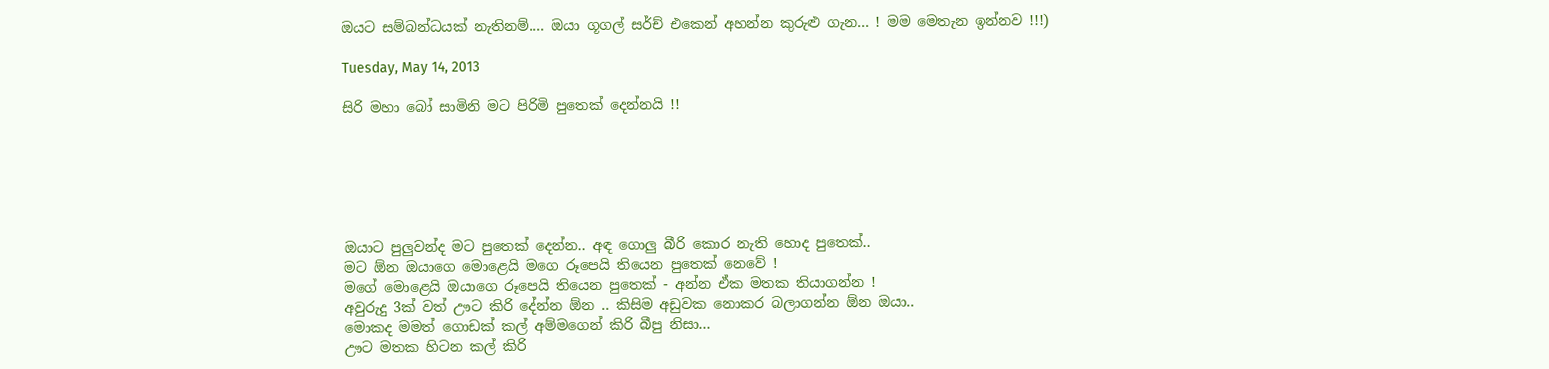ඔයට සම්බන්ධයක් නැතිනම්.... ඔයා ගූගල් සර්ච් එකෙන් අහන්න කුරුළු ගැන... ! මම මෙතැන ඉන්නව !!!)

Tuesday, May 14, 2013

සිරි මහා බෝ සාමිනි මට පිරිමි පුතෙක් දෙන්නයි !!






ඔයාට පුලුවන්ද මට පුතෙක් දෙන්න.. අඳ ගොලු බීරි කොර නැති හොද පුතෙක්..
මට ඕන ඔයාගෙ මොළෙයි මගෙ රූපෙයි තියෙන පුතෙක් නෙවේ !
මගේ මොළෙයි ඔයාගෙ රූපෙයි තියෙන පුතෙක් - අන්න ඒක මතක තියාගන්න !
අවුරුදු 3ක් වත් ඌට කිරි දේන්න ඕන .. කිසිම අඩුවක නොකර බලාගන්න ඕන ඔයා..
මොකද මමත් ගොඩක් කල් අම්මගෙන් කිරි බීපු නිසා...
ඌට මතක හිටන කල් කිරි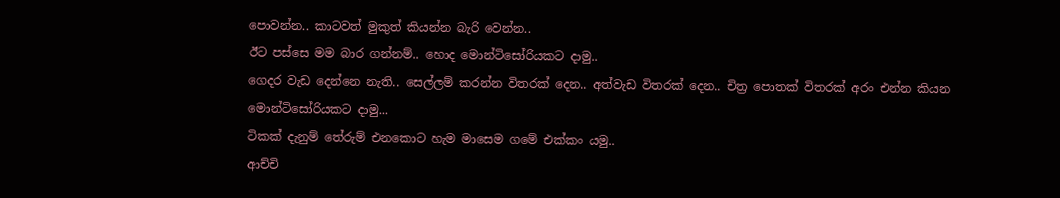පොවන්න.. කාටවත් මුකුත් කියන්න බැරි වෙන්න..
ඊට පස්සෙ මම බාර ගන්නම්.. හොද ‍මොන්ටිසෝරියකට දාමු..
ගෙදර වැඩ දෙන්නෙ නැති.. සෙල්ලම් කරන්න විතරක් දෙන.. අත්වැඩ විතරක් දෙන.. චිත්‍ර පොතක් විතරක් අරං එන්න කියන මොන්ටිසෝරියකට දාමු...
ටිකක් දැනුම් තේරුම් එනකොට හැම මාසෙම ගමේ ‍එක්කං යමු..
ආච්චි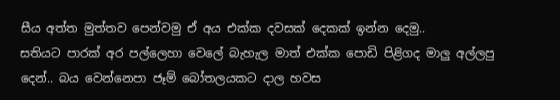සීය අත්ත මුත්තව පෙන්වමු ඒ අය එක්ක දවසක් දෙකක් ඉන්න දෙමු..
සතියට පාරක් අර පල්ලෙහා වෙලේ බැහැල මාත් එක්ක පොඩි පිළිගද මාලු අල්ලපු දෙන්.. බය වෙන්නෙපා ජෑම් බෝතලයකට දාල හවස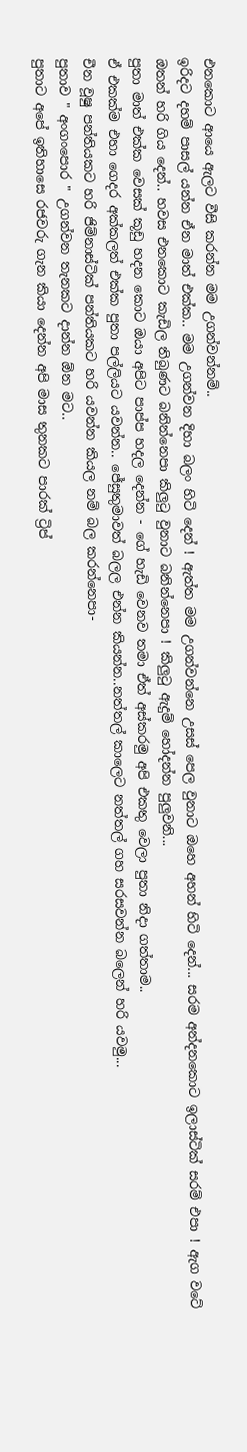එනකොට ආයෙ ඇලට වීසි කරන්න මම උගන්වන්නම්..
ඉරිදට දහම් පාසල් යන්න ඒන මාත් එක්ක.. මම උගන්වන දිහා බලං හිටි දෙන් ! ඇත්ත මම උගන්වන්නෙ උසස් පෙල වුනාට ඔහෙ අහන් හිටි දෙන්... සරම අන්දනකොට ඉලාස්ටික් සරම් එපා ! ඇග වටේ ඔතන් හරි ගිය දෙන්.. හවස එනකොට කැඩිල තිබුණට බනින්නෙපා කිලුටු වුනාට බනින්නෙපා ! කිලුටු ඇදුම් හෝදන්න පුලුවනි...
පුතා මාත් එක්ක වෙසක් කූඩු හදන කොට ඔයා අපිට පාප්ප හදල දෙන්න - ගේ හැඩි වෙනව තමා ඒත් අස්කරමු අපි එකතු වෙලා පුතා නිදා ගත්තාම..
ඒ එකක්ම එහා ගෙදර අක්කලත් එක්ක පුතා පල්ලියට යවන්න.. ජේසුතුමාවත් බලල එන්න කියන්න..නත්තල් කාලෙට නත්තල් ගහ සරසවන්න බලෙන් හරි යවමු...
චීන වූෂු පන්තියකට හරි ජිම්නාස්ටික් පන්තියකට හරි යවන්න කියල නම් බල කරන්නෙපා-
පුතාව " අංගංපොර " උගන්වන තැනකට දාන්න ඕන මට..
පුතාට අපේ ඉතිහාසෙ රජවරු ගැන කියා දෙන්න අපි මාස තුනකට පාරක් ට්‍රිප්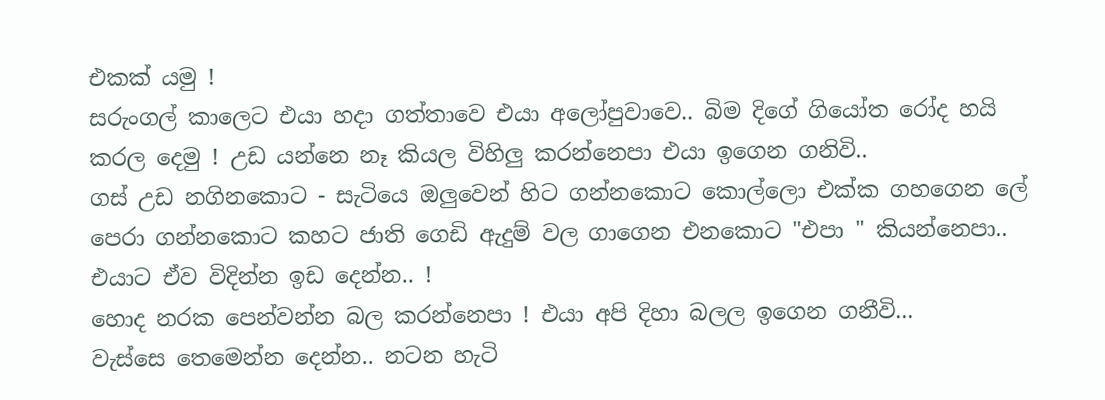එකක් යමු !
සරුංගල් කාලෙට එයා හදා ගත්තාවෙ එයා අලෝපුවාවෙ.. බිම දිගේ ගියෝත රෝද හයි කරල දෙමු ! උඩ යන්නෙ නෑ කියල විහිලු කරන්නෙපා එයා ඉගෙන ගනිවි..
ගස් උඩ නගිනකොට - සැටියෙ ඔලුවෙන් හිට ගන්නකොට කොල්ලො එක්ක ගහගෙන ලේ පෙරා ගන්නකො‍ට කහට ජාති ගෙඩි ඇදුම් වල ගාගෙන එනකොට "එපා " කියන්නෙපා.. එයාට ඒව විදින්න ඉඩ දෙන්න.. !
හොද නරක පෙන්වන්න බල කරන්නෙපා ! එයා අපි දිහා බලල ඉගෙන ගනීවි...
වැස්සෙ තෙමෙන්න දෙන්න.. නටන හැටි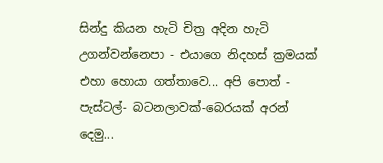සින්දු කියන හැටි චිත්‍ර අදින හැටි උගන්වන්නෙපා - එයාගෙ නිදහස් ක්‍රමයක් එහා හොයා ගත්තාවෙ... අපි පොත් - පැස්ටල්- බටනලාවක්-බෙරයක් අරන් දෙමු...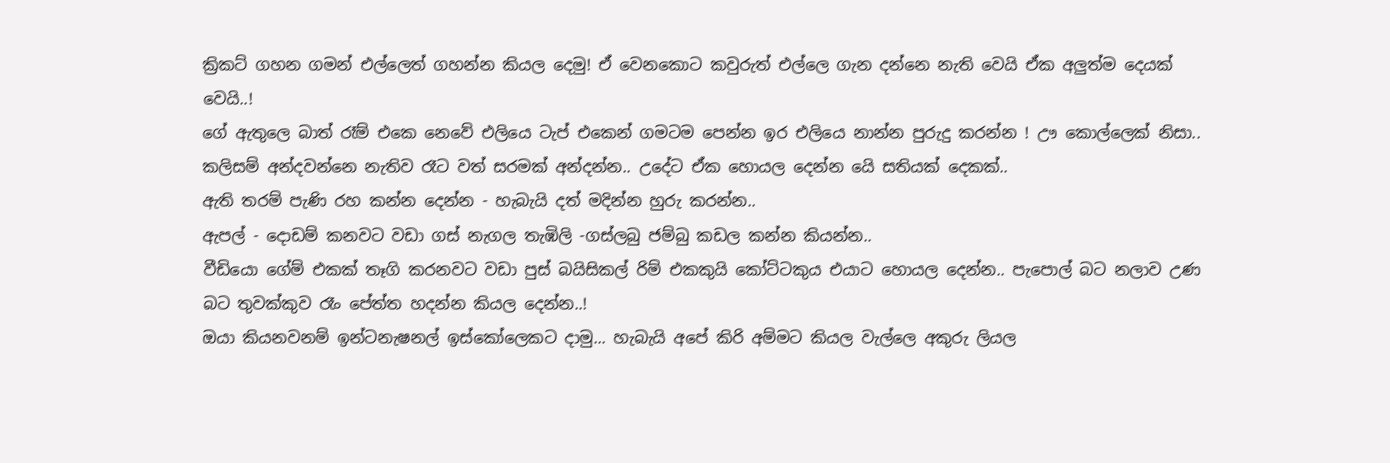ක්‍රිකට් ගහන ගමන් එල්ලෙත් ගහන්න කියල දෙමු! ඒ වෙනකොට කවුරුත් එල්ලෙ ගැන දන්නෙ නැති වෙයි ඒක අලුත්ම දෙයක් වෙයි..!
ගේ ඇතුලෙ බාත් රෑම් එකෙ නෙවේ එලියෙ ටැප් එකෙන් ගමටම පෙන්න ඉර එලියෙ නාන්න පුරුදු කරන්න ! ඌ කොල්ලෙක් නිසා..
කලිසම් අන්දවන්නෙ නැතිව රෑට වත් සරමක් අන්දන්න.. උදේට ඒක හොයල දෙන්න යෙි සතියක් දෙකක්..
ඇති තරම් පැණි රහ කන්න දෙන්න - හැබැයි දත් මදින්න හුරු කරන්න..
ඇපල් - දොඩම් කනවට වඩා ගස් නැගල තැඹිලි -ගස්ලබු ජම්බු කඩල කන්න කියන්න..
වීඩියො ගේම් එකක් තෑගි කරනවට වඩා පුස් බයිසිකල් රිම් එකකුයි කෝට්ටකුය එයාට හොයල දෙන්න.. පැපොල් බට නලාව උණ බට තුවක්කුව රෑං පේත්ත හදන්න කියල දෙන්න..!
ඔයා කියනවනම් ඉන්ටනැෂනල් ඉස්කෝලෙකට දාමු... හැබැයි අපේ කිරි අම්මට කියල වැල්ලෙ අකුරු ලියල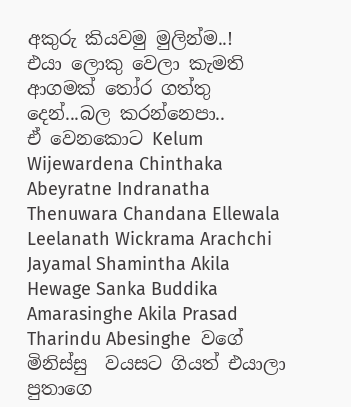අකුරු කියවමු මුලින්ම..!
එයා ලොකු වෙලා කැමති ආගමක් තෝර ගත්තු දෙන්...බල කරන්නෙපා..
ඒ වෙනකොට Kelum Wijewardena Chinthaka Abeyratne Indranatha Thenuwara Chandana Ellewala Leelanath Wickrama Arachchi Jayamal Shamintha Akila Hewage Sanka Buddika Amarasinghe Akila Prasad Tharindu Abesinghe  වගේ මිනිස්සු  වයසට ගියත් එයාලා පුතාගෙ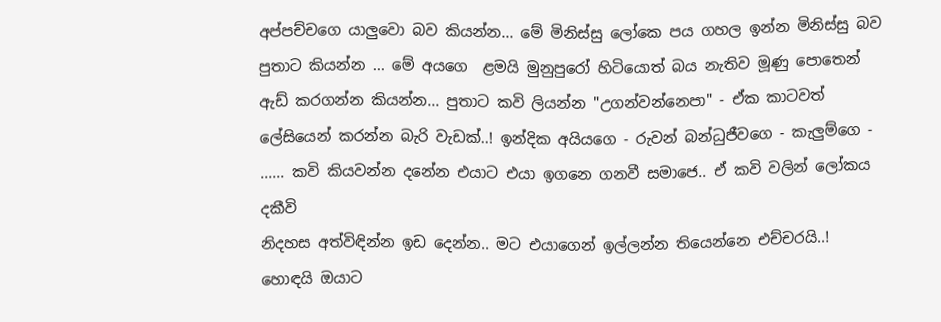අප්පච්චගෙ යාලුවො බව කියන්න... මේ මිනිස්සු ලෝකෙ පය ගහල ඉන්න මිනිස්සු බව පුතාට කියන්න ... මේ අයගෙ  ළමයි මුනුපුරෝ හිටියොත් බය නැතිව මූණු පොතෙන් ඇඩ් කරගන්න කියන්න... පුතාට කවි ලියන්න "උගන්වන්නෙපා" - ඒක කාටවත් ලේසියෙන් කරන්න බැරි වැඩක්..! ඉන්දික අයියගෙ - රුවන් බන්ධුජීවගෙ - කැලුම්ගෙ - ...... කවි කියවන්න දනේන එයාට එයා ඉගනෙ ගනවී සමාජෙ.. ඒ කවි වලින් ලෝකය දකීවි
නිදහස අත්විඳින්න ඉඩ දෙන්න.. මට එයාගෙන් ඉල්ලන්න තියෙන්නෙ එච්චරයි..!
හොඳයි ඔයාට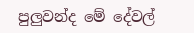පුලුවන්ද මේ දේවල්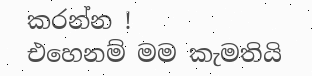කරන්න !
එහෙනම් මම කැමතියි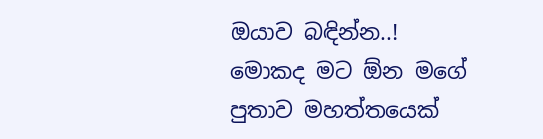ඔයාව බඳින්න..!
මොකද මට ඕන මගේ පුතාව මහත්තයෙක්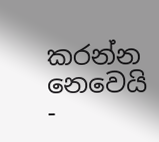කරන්න නෙවෙයි -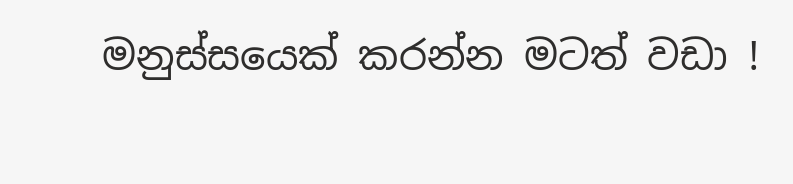මනුස්සයෙක් කරන්න මටත් වඩා !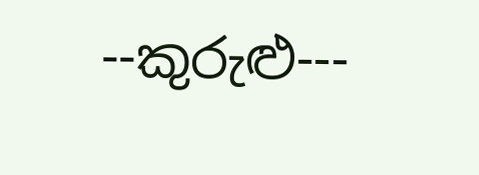--කුරුළු---